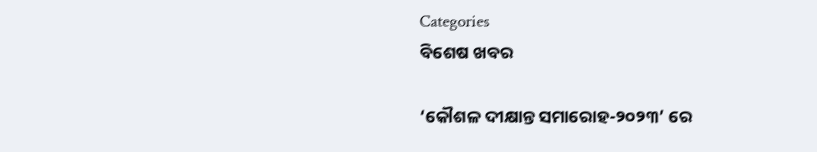Categories
ବିଶେଷ ଖବର

‘କୌଶଳ ଦୀକ୍ଷାନ୍ତ ସମାରୋହ-୨୦୨୩’ ରେ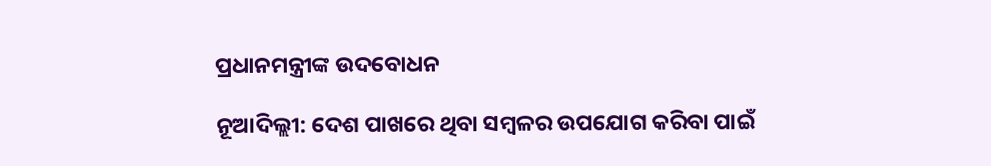ପ୍ରଧାନମନ୍ତ୍ରୀଙ୍କ ଉଦବୋଧନ

ନୂଆଦିଲ୍ଲୀ: ଦେଶ ପାଖରେ ଥିବା ସମ୍ବଳର ଉପଯୋଗ କରିବା ପାଇଁ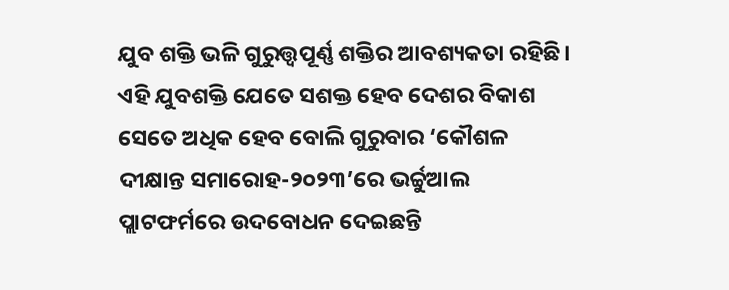ଯୁବ ଶକ୍ତି ଭଳି ଗୁରୁତ୍ତ୍ୱପୂର୍ଣ୍ଣ ଶକ୍ତିର ଆବଶ୍ୟକତା ରହିଛି। ଏହି ଯୁବଶକ୍ତି ଯେତେ ସଶକ୍ତ ହେବ ଦେଶର ବିକାଶ ସେତେ ଅଧିକ ହେବ ବୋଲି ଗୁରୁବାର ‘କୌଶଳ ଦୀକ୍ଷାନ୍ତ ସମାରୋହ-୨୦୨୩’ରେ ଭର୍ଚ୍ଚୁଆଲ ପ୍ଲାଟଫର୍ମରେ ଉଦବୋଧନ ଦେଇଛନ୍ତି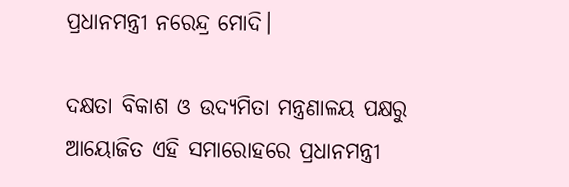ପ୍ରଧାନମନ୍ତ୍ରୀ ନରେନ୍ଦ୍ର ମୋଦି।

ଦକ୍ଷତା ବିକାଶ ଓ ଉଦ୍ୟମିତା ମନ୍ତ୍ରଣାଳୟ ପକ୍ଷରୁ ଆୟୋଜିତ ଏହି ସମାରୋହରେ ପ୍ରଧାନମନ୍ତ୍ରୀ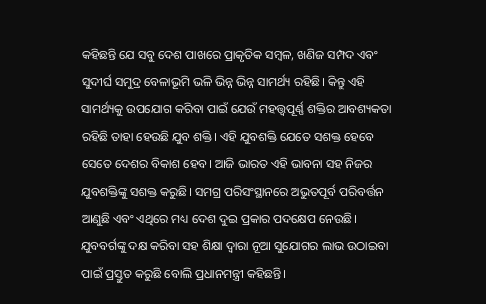କହିଛନ୍ତି ଯେ ସବୁ ଦେଶ ପାଖରେ ପ୍ରାକୃତିକ ସମ୍ବଳ, ଖଣିଜ ସମ୍ପଦ ଏବଂ ସୁଦୀର୍ଘ ସମୁଦ୍ର ବେଳାଭୂମି ଭଳି ଭିନ୍ନ ଭିନ୍ନ ସାମର୍ଥ୍ୟ ରହିଛି। କିନ୍ତୁ ଏହି ସାମର୍ଥ୍ୟକୁ ଉପଯୋଗ କରିବା ପାଇଁ ଯେଉଁ ମହତ୍ତ୍ୱପୂର୍ଣ୍ଣ ଶକ୍ତିର ଆବଶ୍ୟକତା ରହିଛି ତାହା ହେଉଛି ଯୁବ ଶକ୍ତି। ଏହି ଯୁବଶକ୍ତି ଯେତେ ସଶକ୍ତ ହେବେ ସେତେ ଦେଶର ବିକାଶ ହେବ। ଆଜି ଭାରତ ଏହି ଭାବନା ସହ ନିଜର ଯୁବଶକ୍ତିଙ୍କୁ ସଶକ୍ତ କରୁଛି। ସମଗ୍ର ପରିସଂସ୍ଥାନରେ ଅଭୁତପୂର୍ବ ପରିବର୍ତ୍ତନ ଆଣୁଛି ଏବଂ ଏଥିରେ ମଧ୍ୟ ଦେଶ ଦୁଇ ପ୍ରକାର ପଦକ୍ଷେପ ନେଉଛି। ଯୁବବର୍ଗଙ୍କୁ ଦକ୍ଷ କରିବା ସହ ଶିକ୍ଷା ଦ୍ୱାରା ନୂଆ ସୁଯୋଗର ଲାଭ ଉଠାଇବା ପାଇଁ ପ୍ରସ୍ତୁତ କରୁଛି ବୋଲି ପ୍ରଧାନମନ୍ତ୍ରୀ କହିଛନ୍ତି।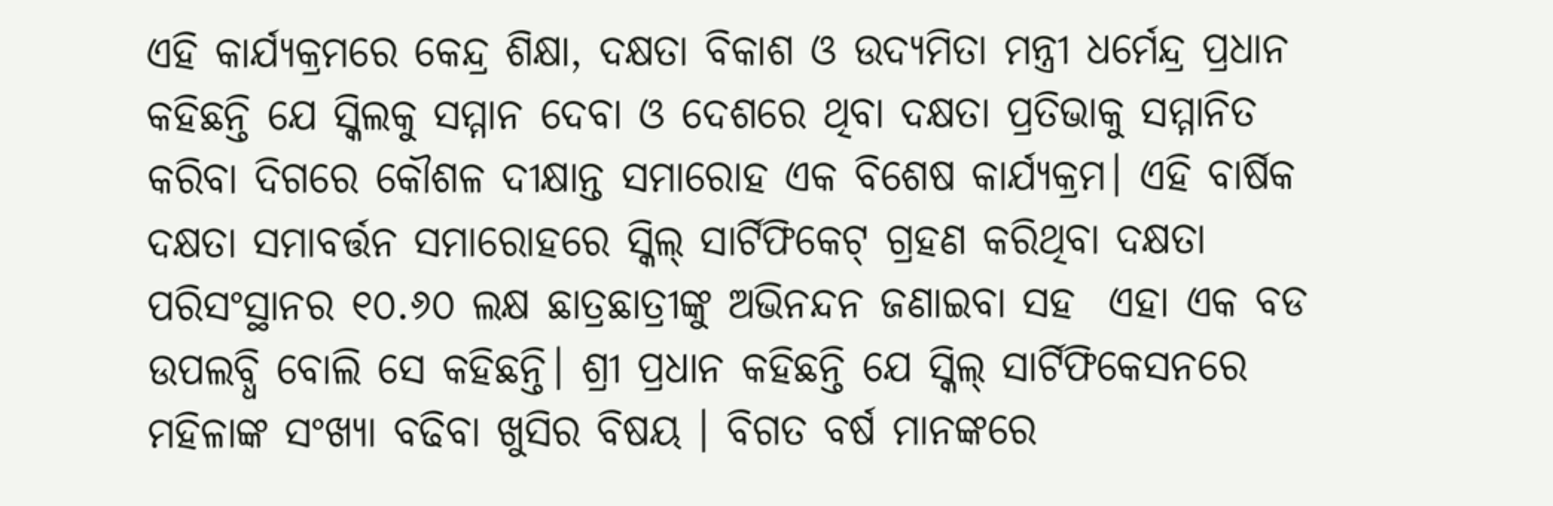ଏହି କାର୍ଯ୍ୟକ୍ରମରେ କେନ୍ଦ୍ର ଶିକ୍ଷା, ଦକ୍ଷତା ବିକାଶ ଓ ଉଦ୍ୟମିତା ମନ୍ତ୍ରୀ ଧର୍ମେନ୍ଦ୍ର ପ୍ରଧାନ କହିଛନ୍ତି ଯେ ସ୍କିଲକୁ ସମ୍ମାନ ଦେବା ଓ ଦେଶରେ ଥିବା ଦକ୍ଷତା ପ୍ରତିଭାକୁ ସମ୍ମାନିତ କରିବା ଦିଗରେ କୌଶଳ ଦୀକ୍ଷାନ୍ତ ସମାରୋହ ଏକ ବିଶେଷ କାର୍ଯ୍ୟକ୍ରମ। ଏହି ବାର୍ଷିକ ଦକ୍ଷତା ସମାବର୍ତ୍ତନ ସମାରୋହରେ ସ୍କିଲ୍ ସାର୍ଟିଫିକେଟ୍ ଗ୍ରହଣ କରିଥିବା ଦକ୍ଷତା ପରିସଂସ୍ଥାନର ୧୦.୬୦ ଲକ୍ଷ ଛାତ୍ରଛାତ୍ରୀଙ୍କୁ ଅଭିନନ୍ଦନ ଜଣାଇବା ସହ  ଏହା ଏକ ବଡ ଉପଲବ୍ଧି ବୋଲି ସେ କହିଛନ୍ତି। ଶ୍ରୀ ପ୍ରଧାନ କହିଛନ୍ତି ଯେ ସ୍କିଲ୍ ସାର୍ଟିଫିକେସନରେ ମହିଳାଙ୍କ ସଂଖ୍ୟା ବଢିବା ଖୁସିର ବିଷୟ । ବିଗତ ବର୍ଷ ମାନଙ୍କରେ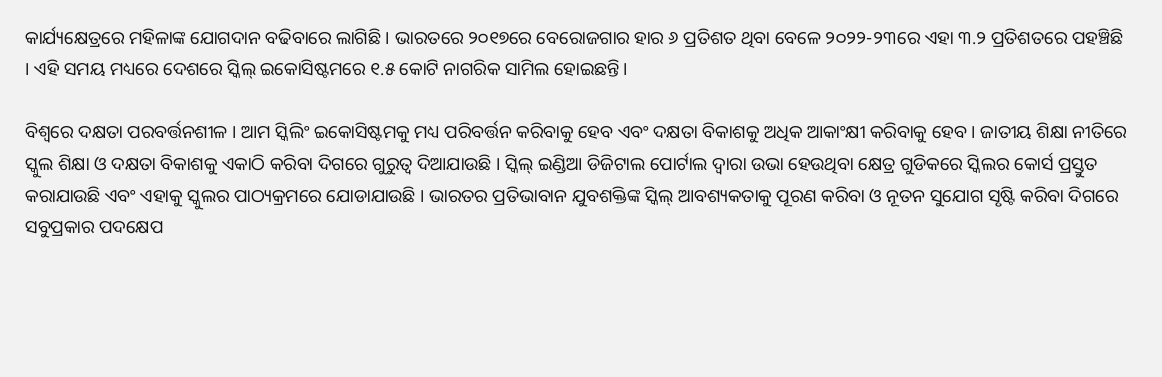କାର୍ଯ୍ୟକ୍ଷେତ୍ରରେ ମହିଳାଙ୍କ ଯୋଗଦାନ ବଢିବାରେ ଲାଗିଛି । ଭାରତରେ ୨୦୧୭ରେ ବେରୋଜଗାର ହାର ୬ ପ୍ରତିଶତ ଥିବା ବେଳେ ୨୦୨୨-୨୩ରେ ଏହା ୩.୨ ପ୍ରତିଶତରେ ପହଞ୍ଚିଛି । ଏହି ସମୟ ମଧ୍ୟରେ ଦେଶରେ ସ୍କିଲ୍ ଇକୋସିଷ୍ଟମରେ ୧.୫ କୋଟି ନାଗରିକ ସାମିଲ ହୋଇଛନ୍ତି।

ବିଶ୍ୱରେ ଦକ୍ଷତା ପରବର୍ତ୍ତନଶୀଳ । ଆମ ସ୍କିଲିଂ ଇକୋସିଷ୍ଟମକୁ ମଧ୍ୟ ପରିବର୍ତ୍ତନ କରିବାକୁ ହେବ ଏବଂ ଦକ୍ଷତା ବିକାଶକୁ ଅଧିକ ଆକାଂକ୍ଷୀ କରିବାକୁ ହେବ । ଜାତୀୟ ଶିକ୍ଷା ନୀତିରେ ସ୍କୁଲ ଶିକ୍ଷା ଓ ଦକ୍ଷତା ବିକାଶକୁ ଏକାଠି କରିବା ଦିଗରେ ଗୁରୁତ୍ୱ ଦିଆଯାଉଛି । ସ୍କିଲ୍ ଇଣ୍ଡିଆ ଡିଜିଟାଲ ପୋର୍ଟାଲ ଦ୍ୱାରା ଉଭା ହେଉଥିବା କ୍ଷେତ୍ର ଗୁଡିକରେ ସ୍କିଲର କୋର୍ସ ପ୍ରସ୍ତୁତ କରାଯାଉଛି ଏବଂ ଏହାକୁ ସ୍କୁଲର ପାଠ୍ୟକ୍ରମରେ ଯୋଡାଯାଉଛି । ଭାରତର ପ୍ରତିଭାବାନ ଯୁବଶକ୍ତିଙ୍କ ସ୍କିଲ୍ ଆବଶ୍ୟକତାକୁ ପୂରଣ କରିବା ଓ ନୂତନ ସୁଯୋଗ ସୃଷ୍ଟି କରିବା ଦିଗରେ ସବୁପ୍ରକାର ପଦକ୍ଷେପ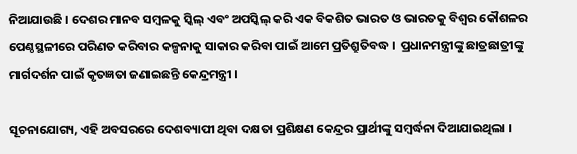ନିଆଯାଉଛି । ଦେଶର ମାନବ ସମ୍ବଳକୁ ସ୍କିଲ୍ ଏବଂ ଅପସ୍କିଲ୍ କରି ଏକ ବିକଶିତ ଭାରତ ଓ ଭାରତକୁ ବିଶ୍ୱର କୌଶଳର ପେଣ୍ଠସ୍ଥଳୀରେ ପରିଣତ କରିବାର କଳ୍ପନାକୁ ସାକାର କରିବା ପାଇଁ ଆମେ ପ୍ରତିଶ୍ରୁତିବଦ୍ଧ ।  ପ୍ରଧାନମନ୍ତ୍ରୀଙ୍କୁ ଛାତ୍ରଛାତ୍ରୀଙ୍କୁ ମାର୍ଗଦର୍ଶନ ପାଇଁ କୃତଜ୍ଞତା ଜଣାଇଛନ୍ତି କେନ୍ଦ୍ରମନ୍ତ୍ରୀ ।

ସୂଚନାଯୋଗ୍ୟ, ଏହି ଅବସରରେ ଦେଶବ୍ୟାପୀ ଥିବା ଦକ୍ଷତା ପ୍ରଶିକ୍ଷଣ କେନ୍ଦ୍ରର ପ୍ରାର୍ଥୀଙ୍କୁ ସମ୍ବର୍ଦ୍ଧନା ଦିଆଯାଇଥିଲା ।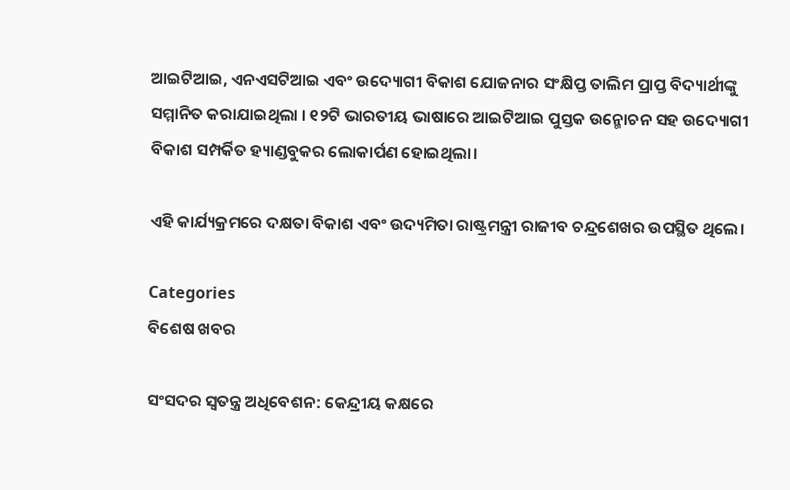ଆଇଟିଆଇ, ଏନଏସଟିଆଇ ଏବଂ ଉଦ୍ୟୋଗୀ ବିକାଶ ଯୋଜନାର ସଂକ୍ଷିପ୍ତ ତାଲିମ ପ୍ରାପ୍ତ ବିଦ୍ୟାର୍ଥୀଙ୍କୁ ସମ୍ମାନିତ କରାଯାଇଥିଲା । ୧୨ଟି ଭାରତୀୟ ଭାଷାରେ ଆଇଟିଆଇ ପୁସ୍ତକ ଉନ୍ମୋଚନ ସହ ଉଦ୍ୟୋଗୀ ବିକାଶ ସମ୍ପର୍କିତ ହ୍ୟାଣ୍ଡବୁକର ଲୋକାର୍ପଣ ହୋଇଥିଲା।

ଏହି କାର୍ଯ୍ୟକ୍ରମରେ ଦକ୍ଷତା ବିକାଶ ଏବଂ ଉଦ୍ୟମିତା ରାଷ୍ଟ୍ରମନ୍ତ୍ରୀ ରାଜୀବ ଚନ୍ଦ୍ରଶେଖର ଉପସ୍ଥିତ ଥିଲେ।

Categories
ବିଶେଷ ଖବର

ସଂସଦର ସ୍ଵତନ୍ତ୍ର ଅଧିବେଶନ: କେନ୍ଦ୍ରୀୟ କକ୍ଷରେ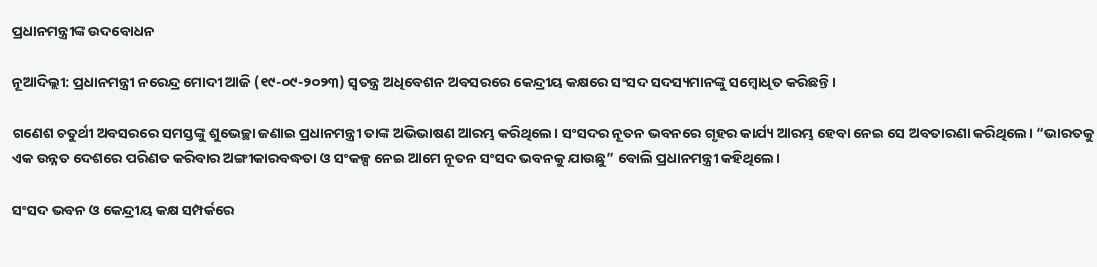ପ୍ରଧାନମନ୍ତ୍ରୀଙ୍କ ଉଦବୋଧନ

ନୂଆଦିଲ୍ଲୀ: ପ୍ରଧାନମନ୍ତ୍ରୀ ନରେନ୍ଦ୍ର ମୋଦୀ ଆଜି (୧୯-୦୯-୨୦୨୩) ସ୍ବତନ୍ତ୍ର ଅଧିବେଶନ ଅବସରରେ କେନ୍ଦ୍ରୀୟ କକ୍ଷରେ ସଂସଦ ସଦସ୍ୟମାନଙ୍କୁ ସମ୍ବୋଧିତ କରିଛନ୍ତି।

ଗଣେଶ ଚତୁର୍ଥୀ ଅବସରରେ ସମସ୍ତଙ୍କୁ ଶୁଭେଚ୍ଛା ଜଣାଇ ପ୍ରଧାନମନ୍ତ୍ରୀ ତାଙ୍କ ଅଭିଭାଷଣ ଆରମ୍ଭ କରିଥିଲେ। ସଂସଦର ନୂତନ ଭବନରେ ଗୃହର କାର୍ଯ୍ୟ ଆରମ୍ଭ ହେବା ନେଇ ସେ ଅବତାରଣା କରିଥିଲେ। “ଭାରତକୁ ଏକ ଉନ୍ନତ ଦେଶରେ ପରିଣତ କରିବାର ଅଙ୍ଗୀକାରବଦ୍ଧତା ଓ ସଂକଳ୍ପ ନେଇ ଆମେ ନୂତନ ସଂସଦ ଭବନକୁ ଯାଉଛୁ” ବୋଲି ପ୍ରଧାନମନ୍ତ୍ରୀ କହିଥିଲେ।

ସଂସଦ ଭବନ ଓ କେନ୍ଦ୍ରୀୟ କକ୍ଷ ସମ୍ପର୍କରେ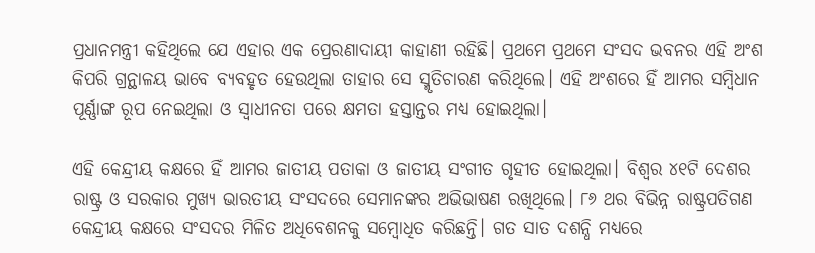ପ୍ରଧାନମନ୍ତ୍ରୀ କହିଥିଲେ ଯେ ଏହାର ଏକ ପ୍ରେରଣାଦାୟୀ କାହାଣୀ ରହିଛି। ପ୍ରଥମେ ପ୍ରଥମେ ସଂସଦ ଭବନର ଏହି ଅଂଶ କିପରି ଗ୍ରନ୍ଥାଳୟ ଭାବେ ବ୍ୟବହୃତ ହେଉଥିଲା ତାହାର ସେ ସ୍ମୃତିଚାରଣ କରିଥିଲେ। ଏହି ଅଂଶରେ ହିଁ ଆମର ସମ୍ବିଧାନ ପୂର୍ଣ୍ଣାଙ୍ଗ ରୂପ ନେଇଥିଲା ଓ ସ୍ବାଧୀନତା ପରେ କ୍ଷମତା ହସ୍ତାନ୍ତର ମଧ୍ୟ ହୋଇଥିଲା।

ଏହି କେନ୍ଦ୍ରୀୟ କକ୍ଷରେ ହିଁ ଆମର ଜାତୀୟ ପତାକା ଓ ଜାତୀୟ ସଂଗୀତ ଗୃହୀତ ହୋଇଥିଲା। ବିଶ୍ବର ୪୧ଟି ଦେଶର ରାଷ୍ଟ୍ର ଓ ସରକାର ମୁଖ୍ୟ ଭାରତୀୟ ସଂସଦରେ ସେମାନଙ୍କର ଅଭିଭାଷଣ ରଖିଥିଲେ। ୮୬ ଥର ବିଭିନ୍ନ ରାଷ୍ଟ୍ରପତିଗଣ କେନ୍ଦ୍ରୀୟ କକ୍ଷରେ ସଂସଦର ମିଳିତ ଅଧିବେଶନକୁ ସମ୍ବୋଧିତ କରିଛନ୍ତି। ଗତ ସାତ ଦଶନ୍ଧି ମଧ୍ୟରେ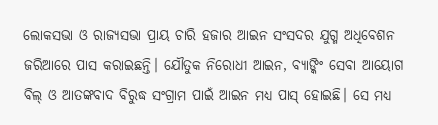ଲୋକସଭା ଓ ରାଜ୍ୟସଭା ପ୍ରାୟ ଚାରି ହଜାର ଆଇନ ସଂସଦର ଯୁଗ୍ମ ଅଧିବେଶନ ଜରିଆରେ ପାସ କରାଇଛନ୍ତି। ଯୌତୁକ ନିରୋଧୀ ଆଇନ, ବ୍ୟାଙ୍କିଂ ସେବା ଆୟୋଗ ବିଲ୍ ଓ ଆତଙ୍କବାଦ ବିରୁଦ୍ଧ ସଂଗ୍ରାମ ପାଇଁ ଆଇନ ମଧ୍ୟ ପାସ୍ ହୋଇଛି। ସେ ମଧ୍ୟ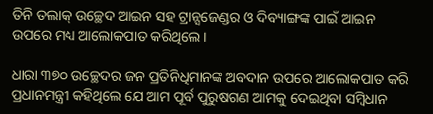ତିନି ତଲାକ୍ ଉଚ୍ଛେଦ ଆଇନ ସହ ଟ୍ରାନ୍ସଜେଣ୍ଡର ଓ ଦିବ୍ୟାଙ୍ଗଙ୍କ ପାଇଁ ଆଇନ ଉପରେ ମଧ୍ୟ ଆଲୋକପାତ କରିଥିଲେ।

ଧାରା ୩୭୦ ଉଚ୍ଛେଦର ଜନ ପ୍ରତିନିଧିମାନଙ୍କ ଅବଦାନ ଉପରେ ଆଲୋକପାତ କରି ପ୍ରଧାନମନ୍ତ୍ରୀ କହିଥିଲେ ଯେ ଆମ ପୂର୍ବ ପୁରୁଷଗଣ ଆମକୁ ଦେଇଥିବା ସମ୍ବିଧାନ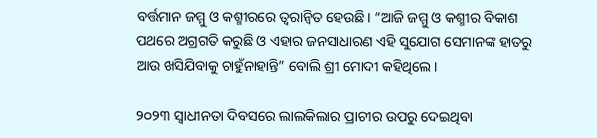ବର୍ତ୍ତମାନ ଜମ୍ମୁ ଓ କଶ୍ମୀରରେ ତ୍ବରାନ୍ବିତ ହେଉଛି। “ଆଜି ଜମ୍ମୁ ଓ କଶ୍ମୀର ବିକାଶ ପଥରେ ଅଗ୍ରଗତି କରୁଛି ଓ ଏହାର ଜନସାଧାରଣ ଏହି ସୁଯୋଗ ସେମାନଙ୍କ ହାତରୁ ଆଉ ଖସିଯିବାକୁ ଚାହୁଁନାହାନ୍ତି” ବୋଲି ଶ୍ରୀ ମୋଦୀ କହିଥିଲେ।

୨୦୨୩ ସ୍ବାଧୀନତା ଦିବସରେ ଲାଲକିଲାର ପ୍ରାଚୀର ଉପରୁ ଦେଇଥିବା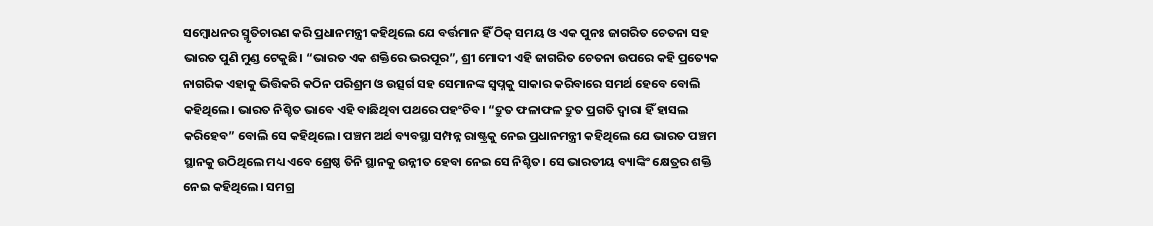ସମ୍ବୋଧନର ସ୍ମୃତିଚାରଣ କରି ପ୍ରଧାନମନ୍ତ୍ରୀ କହିଥିଲେ ଯେ ବର୍ତ୍ତମାନ ହିଁ ଠିକ୍ ସମୟ ଓ ଏକ ପୁନଃ ଜାଗରିତ ଚେତନା ସହ ଭାରତ ପୁଣି ମୁଣ୍ଡ ଟେକୁଛି। “ଭାରତ ଏକ ଶକ୍ତିରେ ଭରପୂର”, ଶ୍ରୀ ମୋଦୀ ଏହି ଜାଗରିତ ଚେତନା ଉପରେ କହି ପ୍ରତ୍ୟେକ ନାଗରିକ ଏହାକୁ ଭିତ୍ତିକରି କଠିନ ପରିଶ୍ରମ ଓ ଉତ୍ସର୍ଗ ସହ ସେମାନଙ୍କ ସ୍ବପ୍ନକୁ ସାକାର କରିବାରେ ସମର୍ଥ ହେବେ ବୋଲି କହିଥିଲେ। ଭାରତ ନିଶ୍ଚିତ ଭାବେ ଏହି ବାଛିଥିବା ପଥରେ ପହଂଚିବ। “ଦ୍ରୁତ ଫଳାଫଳ ଦ୍ରୁତ ପ୍ରଗତି ଦ୍ବାରା ହିଁ ହାସଲ କରିହେବ” ବୋଲି ସେ କହିଥିଲେ। ପଞ୍ଚମ ଅର୍ଥ ବ୍ୟବସ୍ଥା ସମ୍ପନ୍ନ ରାଷ୍ଟ୍ରକୁ ନେଇ ପ୍ରଧାନମନ୍ତ୍ରୀ କହିଥିଲେ ଯେ ଭାରତ ପଞ୍ଚମ ସ୍ଥାନକୁ ଉଠିଥିଲେ ମଧ୍ୟ ଏବେ ଶ୍ରେଷ୍ଠ ତିନି ସ୍ଥାନକୁ ଉନ୍ନୀତ ହେବା ନେଇ ସେ ନିଶ୍ଚିତ। ସେ ଭାରତୀୟ ବ୍ୟାଙ୍କିଂ କ୍ଷେତ୍ରର ଶକ୍ତି ନେଇ କହିଥିଲେ। ସମଗ୍ର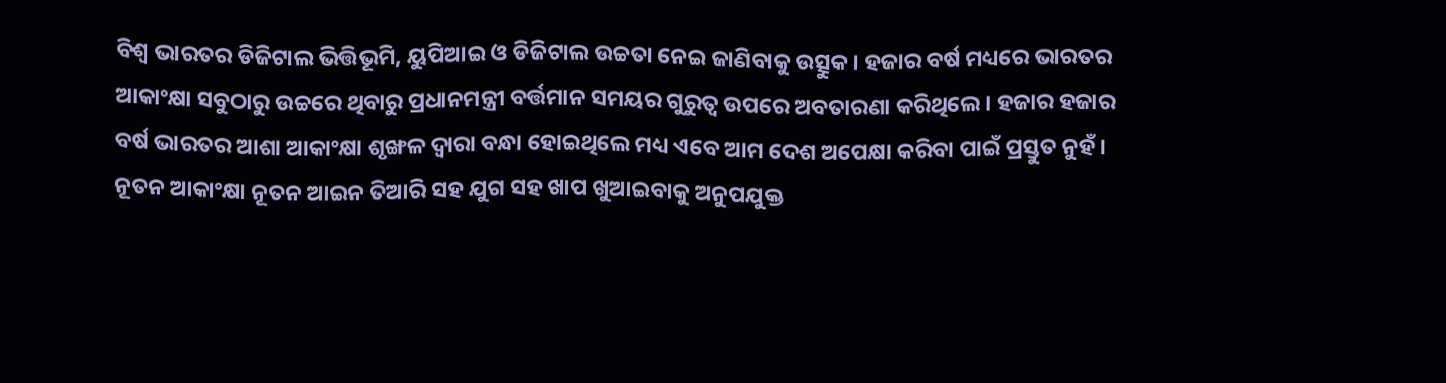ବିଶ୍ବ ଭାରତର ଡିଜିଟାଲ ଭିତ୍ତିଭୂମି, ୟୁପିଆଇ ଓ ଡିଜିଟାଲ ଉଚ୍ଚତା ନେଇ ଜାଣିବାକୁ ଉତ୍ସୁକ। ହଜାର ବର୍ଷ ମଧ୍ୟରେ ଭାରତର ଆକାଂକ୍ଷା ସବୁଠାରୁ ଉଚ୍ଚରେ ଥିବାରୁ ପ୍ରଧାନମନ୍ତ୍ରୀ ବର୍ତ୍ତମାନ ସମୟର ଗୁରୁତ୍ବ ଉପରେ ଅବତାରଣା କରିଥିଲେ। ହଜାର ହଜାର ବର୍ଷ ଭାରତର ଆଶା ଆକାଂକ୍ଷା ଶୃଙ୍ଖଳ ଦ୍ବାରା ବନ୍ଧା ହୋଇଥିଲେ ମଧ୍ୟ ଏବେ ଆମ ଦେଶ ଅପେକ୍ଷା କରିବା ପାଇଁ ପ୍ରସ୍ତୁତ ନୁହଁ। ନୂତନ ଆକାଂକ୍ଷା ନୂତନ ଆଇନ ତିଆରି ସହ ଯୁଗ ସହ ଖାପ ଖୁଆଇବାକୁ ଅନୁପଯୁକ୍ତ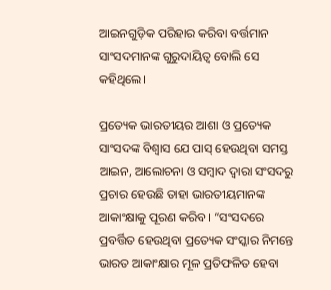ଆଇନଗୁଡ଼ିକ ପରିହାର କରିବା ବର୍ତ୍ତମାନ ସାଂସଦମାନଙ୍କ ଗୁରୁଦାୟିତ୍ବ ବୋଲି ସେ କହିଥିଲେ।

ପ୍ରତ୍ୟେକ ଭାରତୀୟର ଆଶା ଓ ପ୍ରତ୍ୟେକ ସାଂସଦଙ୍କ ବିଶ୍ବାସ ଯେ ପାସ୍ ହେଉଥିବା ସମସ୍ତ ଆଇନ, ଆଲୋଚନା ଓ ସମ୍ବାଦ ଦ୍ବାରା ସଂସଦରୁ ପ୍ରଚାର ହେଉଛି ତାହା ଭାରତୀୟମାନଙ୍କ ଆକାଂକ୍ଷାକୁ ପୂରଣ କରିବ। “ସଂସଦରେ ପ୍ରବର୍ତ୍ତିତ ହେଉଥିବା ପ୍ରତ୍ୟେକ ସଂସ୍କାର ନିମନ୍ତେ ଭାରତ ଆକାଂକ୍ଷାର ମୂଳ ପ୍ରତିଫଳିତ ହେବା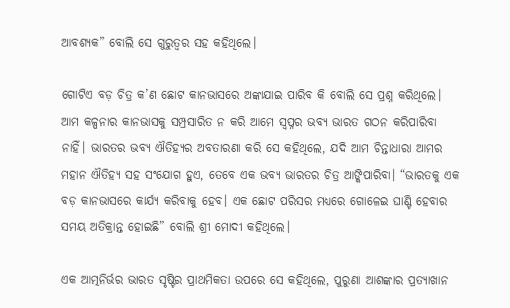ଆବଶ୍ୟକ” ବୋଲି ସେ ଗୁରୁତ୍ବର ସହ କହିଥିଲେ।

ଗୋଟିଏ ବଡ଼ ଚିତ୍ର କ’ଣ ଛୋଟ କାନଭାସରେ ଅଙ୍କାଯାଇ ପାରିବ କି ବୋଲି ସେ ପ୍ରଶ୍ନ କରିଥିଲେ। ଆମ କଳ୍ପନାର କାନଭାସକୁ ସମ୍ପ୍ରସାରିତ ନ କରି ଆମେ ସ୍ବପ୍ନର ଭବ୍ୟ ଭାରତ ଗଠନ କରିପାରିବା ନାହିଁ। ଭାରତର ଭବ୍ୟ ଐତିହ୍ୟର ଅବତାରଣା କରି ସେ କହିଥିଲେ, ଯଦି ଆମ ଚିନ୍ତାଧାରା ଆମର ମହାନ ଐତିହ୍ୟ ସହ ସଂଯୋଗ ହୁଏ, ତେବେ ଏକ ଭବ୍ୟ ଭାରତର ଚିତ୍ର ଆଙ୍କିପାରିବା। “ଭାରତକୁ ଏକ ବଡ଼ କାନଭାସରେ କାର୍ଯ୍ୟ କରିବାକୁ ହେବ। ଏକ ଛୋଟ ପରିସର ମଧ୍ୟରେ ଗୋଳେଇ ଘାଣ୍ଟି ହେବାର ସମୟ ଅତିକ୍ରାନ୍ତ ହୋଇଛି” ବୋଲି ଶ୍ରୀ ମୋଦୀ କହିଥିଲେ।

ଏକ ଆତ୍ମନିର୍ଭର ଭାରତ ସୃଷ୍ଟିର ପ୍ରାଥମିକତା ଉପରେ ସେ କହିଥିଲେ, ପୁରୁଣା ଆଶଙ୍କାର ପ୍ରତ୍ୟାଖାନ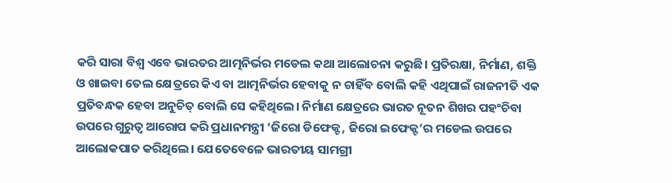କରି ସାରା ବିଶ୍ବ ଏବେ ଭାରତର ଆତ୍ମନିର୍ଭର ମଡେଲ କଥା ଆଲୋଚନା କରୁଛି। ପ୍ରତିରକ୍ଷା, ନିର୍ମାଣ, ଶକ୍ତି ଓ ଖାଇବା ତେଲ କ୍ଷେତ୍ରରେ କିଏ ବା ଆତ୍ମନିର୍ଭର ହେବାକୁ ନ ଚାହିଁବ ବୋଲି କହି ଏଥିପାଇଁ ରାଜନୀତି ଏକ ପ୍ରତିବନ୍ଧକ ହେବା ଅନୁଚିତ୍ ବୋଲି ସେ କହିଥିଲେ। ନିର୍ମାଣ କ୍ଷେତ୍ରରେ ଭାରତ ନୂତନ ଶିଖର ପହଂଚିବା ଉପରେ ଗୁରୁତ୍ବ ଆରୋପ କରି ପ୍ରଧାନମନ୍ତ୍ରୀ ‘ଜିରୋ ଡିଫେକ୍ଟ, ଜିରୋ ଇଫେକ୍ଟ’ର ମଡେଲ ଉପରେ ଆଲୋକପାତ କରିଥିଲେ। ଯେତେବେଳେ ଭାରତୀୟ ସାମଗ୍ରୀ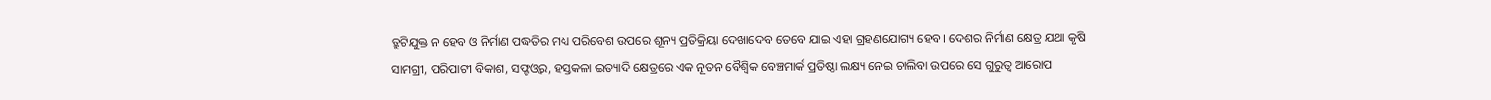ତ୍ରୁଟିଯୁକ୍ତ ନ ହେବ ଓ ନିର୍ମାଣ ପଦ୍ଧତିର ମଧ୍ୟ ପରିବେଶ ଉପରେ ଶୂନ୍ୟ ପ୍ରତିକ୍ରିୟା ଦେଖାଦେବ ତେବେ ଯାଇ ଏହା ଗ୍ରହଣଯୋଗ୍ୟ ହେବ। ଦେଶର ନିର୍ମାଣ କ୍ଷେତ୍ର ଯଥା କୃଷି ସାମଗ୍ରୀ, ପରିପାଟୀ ବିକାଶ, ସଫ୍ଟଓ୍ବର, ହସ୍ତକଳା ଇତ୍ୟାଦି କ୍ଷେତ୍ରରେ ଏକ ନୂତନ ବୈଶ୍ବିକ ବେଞ୍ଚମାର୍କ ପ୍ରତିଷ୍ଠା ଲକ୍ଷ୍ୟ ନେଇ ଚାଲିବା ଉପରେ ସେ ଗୁରୁତ୍ବ ଆରୋପ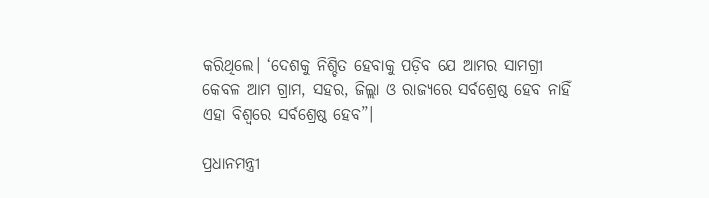କରିଥିଲେ। ‘ଦେଶକୁ ନିଶ୍ଚିତ ହେବାକୁ ପଡ଼ିବ ଯେ ଆମର ସାମଗ୍ରୀ କେବଳ ଆମ ଗ୍ରାମ, ସହର, ଜିଲ୍ଲା ଓ ରାଜ୍ୟରେ ସର୍ବଶ୍ରେଷ୍ଠ ହେବ ନାହିଁ ଏହା ବିଶ୍ବରେ ସର୍ବଶ୍ରେଷ୍ଠ ହେବ”।

ପ୍ରଧାନମନ୍ତ୍ରୀ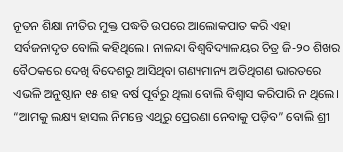ନୂତନ ଶିକ୍ଷା ନୀତିର ମୁକ୍ତ ପଦ୍ଧତି ଉପରେ ଆଲୋକପାତ କରି ଏହା ସର୍ବଜନାଦୃତ ବୋଲି କହିଥିଲେ। ନାଳନ୍ଦା ବିଶ୍ବବିଦ୍ୟାଳୟର ଚିତ୍ର ଜି-୨୦ ଶିଖର ବୈଠକରେ ଦେଖି ବିଦେଶରୁ ଆସିଥିବା ଗଣ୍ୟମାନ୍ୟ ଅତିଥିଗଣ ଭାରତରେ ଏଭଳି ଅନୁଷ୍ଠାନ ୧୫ ଶହ ବର୍ଷ ପୂର୍ବରୁ ଥିଲା ବୋଲି ବିଶ୍ବାସ କରିପାରି ନ ଥିଲେ। “ଆମକୁ ଲକ୍ଷ୍ୟ ହାସଲ ନିମନ୍ତେ ଏଥିରୁ ପ୍ରେରଣା ନେବାକୁ ପଡ଼ିବ” ବୋଲି ଶ୍ରୀ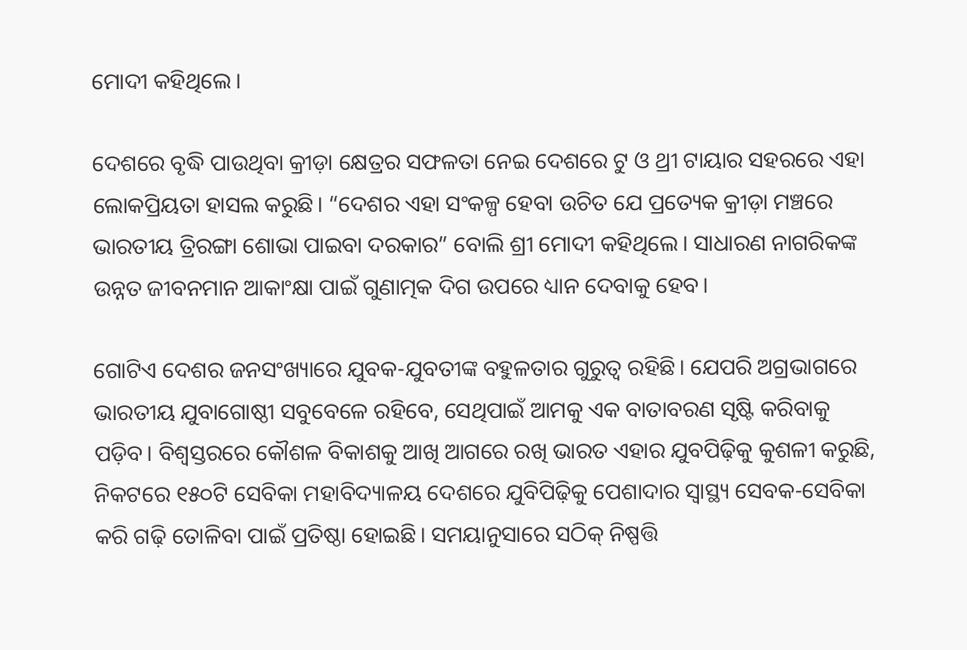ମୋଦୀ କହିଥିଲେ।

ଦେଶରେ ବୃଦ୍ଧି ପାଉଥିବା କ୍ରୀଡ଼ା କ୍ଷେତ୍ରର ସଫଳତା ନେଇ ଦେଶରେ ଟୁ ଓ ଥ୍ରୀ ଟାୟାର ସହରରେ ଏହା ଲୋକପ୍ରିୟତା ହାସଲ କରୁଛି। “ଦେଶର ଏହା ସଂକଳ୍ପ ହେବା ଉଚିତ ଯେ ପ୍ରତ୍ୟେକ କ୍ରୀଡ଼ା ମଞ୍ଚରେ ଭାରତୀୟ ତ୍ରିରଙ୍ଗା ଶୋଭା ପାଇବା ଦରକାର” ବୋଲି ଶ୍ରୀ ମୋଦୀ କହିଥିଲେ। ସାଧାରଣ ନାଗରିକଙ୍କ ଉନ୍ନତ ଜୀବନମାନ ଆକାଂକ୍ଷା ପାଇଁ ଗୁଣାତ୍ମକ ଦିଗ ଉପରେ ଧ୍ୟାନ ଦେବାକୁ ହେବ।

ଗୋଟିଏ ଦେଶର ଜନସଂଖ୍ୟାରେ ଯୁବକ-ଯୁବତୀଙ୍କ ବହୁଳତାର ଗୁରୁତ୍ବ ରହିଛି। ଯେପରି ଅଗ୍ରଭାଗରେ ଭାରତୀୟ ଯୁବାଗୋଷ୍ଠୀ ସବୁବେଳେ ରହିବେ, ସେଥିପାଇଁ ଆମକୁ ଏକ ବାତାବରଣ ସୃଷ୍ଟି କରିବାକୁ ପଡ଼ିବ। ବିଶ୍ବସ୍ତରରେ କୌଶଳ ବିକାଶକୁ ଆଖି ଆଗରେ ରଖି ଭାରତ ଏହାର ଯୁବପିଢ଼ିକୁ କୁଶଳୀ କରୁଛି, ନିକଟରେ ୧୫୦ଟି ସେବିକା ମହାବିଦ୍ୟାଳୟ ଦେଶରେ ଯୁବିପିଢ଼ିକୁ ପେଶାଦାର ସ୍ବାସ୍ଥ୍ୟ ସେବକ-ସେବିକା କରି ଗଢ଼ି ତୋଳିବା ପାଇଁ ପ୍ରତିଷ୍ଠା ହୋଇଛି। ସମୟାନୁସାରେ ସଠିକ୍ ନିଷ୍ପତ୍ତି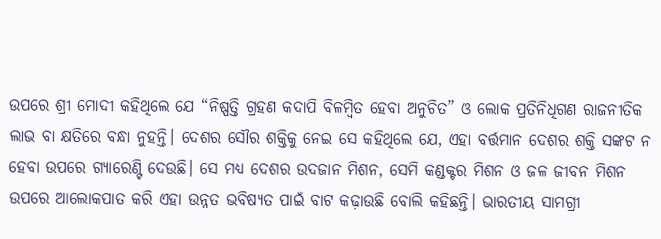ଉପରେ ଶ୍ରୀ ମୋଦୀ କହିଥିଲେ ଯେ “ନିଷ୍ପତ୍ତି ଗ୍ରହଣ କଦାପି ବିଳମ୍ବିତ ହେବା ଅନୁଚିତ” ଓ ଲୋକ ପ୍ରତିନିଧିଗଣ ରାଜନୀତିକ ଲାଭ ବା କ୍ଷତିରେ ବନ୍ଧା ନୁହନ୍ତି। ଦେଶର ସୌର ଶକ୍ତିକୁ ନେଇ ସେ କହିଥିଲେ ଯେ, ଏହା ବର୍ତ୍ତମାନ ଦେଶର ଶକ୍ତି ସଙ୍କଟ ନ ହେବା ଉପରେ ଗ୍ୟାରେଣ୍ଟି ଦେଉଛି। ସେ ମଧ୍ୟ ଦେଶର ଉଦଜାନ ମିଶନ, ସେମି କଣ୍ଡକ୍ଟର ମିଶନ ଓ ଜଳ ଜୀବନ ମିଶନ ଉପରେ ଆଲୋକପାତ କରି ଏହା ଉନ୍ନତ ଭବିଷ୍ୟତ ପାଇଁ ବାଟ କଢ଼ାଉଛି ବୋଲି କହିଛନ୍ତି। ଭାରତୀୟ ସାମଗ୍ରୀ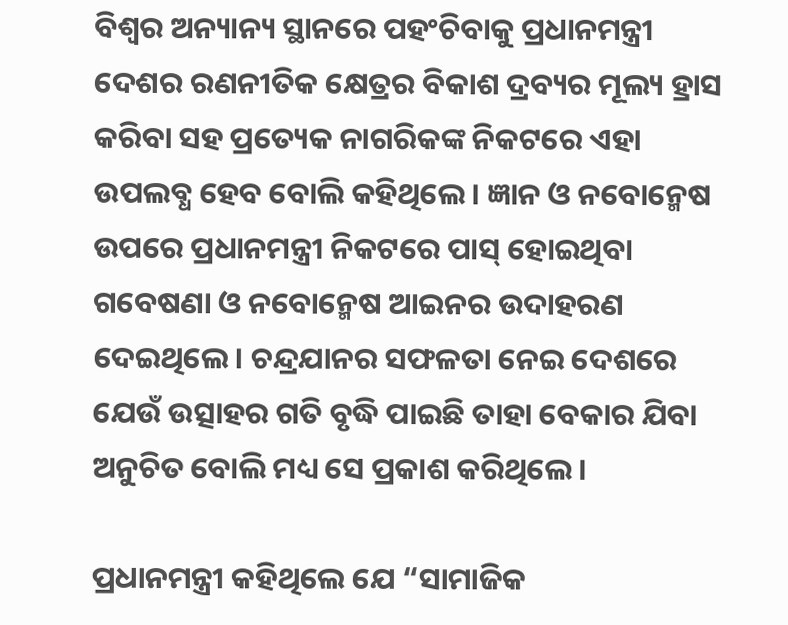ବିଶ୍ବର ଅନ୍ୟାନ୍ୟ ସ୍ଥାନରେ ପହଂଚିବାକୁ ପ୍ରଧାନମନ୍ତ୍ରୀ ଦେଶର ରଣନୀତିକ କ୍ଷେତ୍ରର ବିକାଶ ଦ୍ରବ୍ୟର ମୂଲ୍ୟ ହ୍ରାସ କରିବା ସହ ପ୍ରତ୍ୟେକ ନାଗରିକଙ୍କ ନିକଟରେ ଏହା ଉପଲବ୍ଧ ହେବ ବୋଲି କହିଥିଲେ। ଜ୍ଞାନ ଓ ନବୋନ୍ମେଷ ଉପରେ ପ୍ରଧାନମନ୍ତ୍ରୀ ନିକଟରେ ପାସ୍ ହୋଇଥିବା ଗବେଷଣା ଓ ନବୋନ୍ମେଷ ଆଇନର ଉଦାହରଣ ଦେଇଥିଲେ। ଚନ୍ଦ୍ରଯାନର ସଫଳତା ନେଇ ଦେଶରେ ଯେଉଁ ଉତ୍ସାହର ଗତି ବୃଦ୍ଧି ପାଇଛି ତାହା ବେକାର ଯିବା ଅନୁଚିତ ବୋଲି ମଧ୍ୟ ସେ ପ୍ରକାଶ କରିଥିଲେ।

ପ୍ରଧାନମନ୍ତ୍ରୀ କହିଥିଲେ ଯେ “ସାମାଜିକ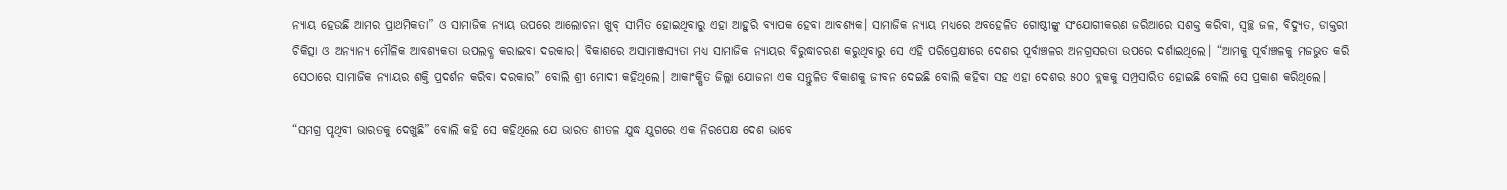ନ୍ୟାୟ ହେଉଛି ଆମର ପ୍ରାଥମିକତା” ଓ ସାମାଜିକ ନ୍ୟାୟ ଉପରେ ଆଲୋଚନା ଖୁବ୍ ସୀମିତ ହୋଇଥିବାରୁ ଏହା ଆହୁରି ବ୍ୟାପକ ହେବା ଆବଶ୍ୟକ। ସାମାଜିକ ନ୍ୟାୟ ମଧ୍ୟରେ ଅବହେଳିତ ଗୋଷ୍ଠୀଙ୍କୁ ସଂଯୋଗୀକରଣ ଜରିଆରେ ସଶକ୍ତ କରିବା, ସ୍ବଚ୍ଛ ଜଳ, ବିଦ୍ୟୁତ, ଡାକ୍ତରୀ ଚିକିତ୍ସା ଓ ଅନ୍ୟାନ୍ୟ ମୌଳିକ ଆବଶ୍ୟକତା ଉପଲବ୍ଧ କରାଇବା ଦରକାର। ବିକାଶରେ ଅସାମାଞ୍ଜସ୍ୟତା ମଧ୍ୟ ସାମାଜିକ ନ୍ୟାୟର ବିରୁଦ୍ଧାଚରଣ କରୁଥିବାରୁ ସେ ଏହି ପରିପ୍ରେକ୍ଷୀରେ ଦେଶର ପୂର୍ବାଞ୍ଚଳର ଅନଗ୍ରସରତା ଉପରେ ଦର୍ଶାଇଥିଲେ। “ଆମକୁ ପୂର୍ବାଞ୍ଚଳକୁ ମଜଭୁତ କରି ସେଠାରେ ସାମାଜିକ ନ୍ୟାୟର ଶକ୍ତି ପ୍ରଦର୍ଶନ କରିବା ଦରକାର” ବୋଲି ଶ୍ରୀ ମୋଦୀ କହିଥିଲେ। ଆକାଂକ୍ଷିତ ଜିଲ୍ଲା ଯୋଜନା ଏକ ସନ୍ତୁଳିତ ବିକାଶକୁ ଜୀବନ ଦେଇଛି ବୋଲି କହିବା ସହ ଏହା ଦେଶର ୫୦୦ ବ୍ଲକକୁ ସମ୍ପ୍ରସାରିତ ହୋଇଛି ବୋଲି ସେ ପ୍ରକାଶ କରିଥିଲେ।

“ସମଗ୍ର ପୃଥିବୀ ଭାରତକୁ ଦେଖୁଛି” ବୋଲି କହି ସେ କହିଥିଲେ ଯେ ଭାରତ ଶୀତଳ ଯୁଦ୍ଧ ଯୁଗରେ ଏକ ନିରପେକ୍ଷ ଦେଶ ଭାବେ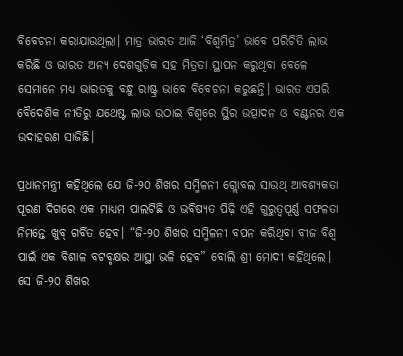ବିବେଚନା କରାଯାଉଥିଲା। ମାତ୍ର ଭାରତ ଆଜି ‘ବିଶ୍ବମିତ୍ର’ ଭାବେ ପରିଚିତି ଲାଭ କରିଛି ଓ ଭାରତ ଅନ୍ୟ ଦେଶଗୁଡ଼ିକ ସହ ମିତ୍ରତା ସ୍ଥାପନ କରୁଥିବା ବେଳେ ସେମାନେ ମଧ୍ୟ ଭାରତକୁ ବନ୍ଧୁ ରାଷ୍ଟ୍ର ଭାବେ ବିବେଚନା କରୁଛନ୍ତି। ଭାରତ ଏପରି ବୈଦେଶିକ ନୀତିରୁ ଯଥେଷ୍ଟ ଲାଭ ଉଠାଇ ବିଶ୍ବରେ ସ୍ଥିର ଉତ୍ପାଦନ ଓ ବଣ୍ଟନର ଏକ ଉଦାହରଣ ସାଜିଛି।

ପ୍ରଧାନମନ୍ତ୍ରୀ କହିଥିଲେ ଯେ ଜି-୨୦ ଶିଖର ସମ୍ମିଳନୀ ଗ୍ଲୋବଲ ସାଉଥ୍ ଆବଶ୍ୟକତା ପୂରଣ ଦିଗରେ ଏକ ମାଧ୍ୟମ ପାଲଟିଛି ଓ ଭବିଷ୍ୟତ ପିଢ଼ି ଏହି ଗୁରୁତ୍ବପୂର୍ଣ୍ଣ ସଫଳତା ନିମନ୍ତେ ଖୁବ୍ ଗର୍ବିତ ହେବ। “ଜି-୨୦ ଶିଖର ସମ୍ମିଳନୀ ବପନ କରିଥିବା ବୀଜ ବିଶ୍ବ ପାଇଁ ଏକ ବିଶାଳ ବଟବୃକ୍ଷର ଆସ୍ଥା ଭଳି ହେବ” ବୋଲି ଶ୍ରୀ ମୋଦୀ କହିଥିଲେ। ସେ ଜି-୨୦ ଶିଖର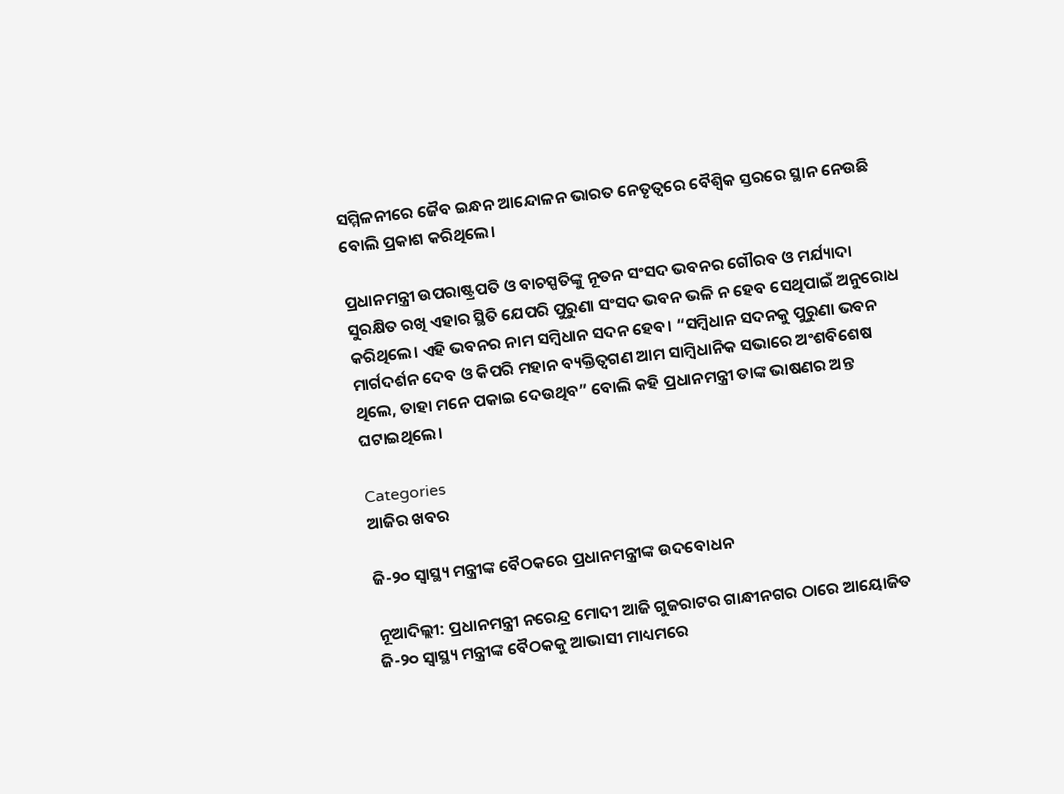ସମ୍ମିଳନୀରେ ଜୈବ ଇନ୍ଧନ ଆନ୍ଦୋଳନ ଭାରତ ନେତୃତ୍ବରେ ବୈଶ୍ବିକ ସ୍ତରରେ ସ୍ଥାନ ନେଉଛି ବୋଲି ପ୍ରକାଶ କରିଥିଲେ।

ପ୍ରଧାନମନ୍ତ୍ରୀ ଉପରାଷ୍ଟ୍ରପତି ଓ ବାଚସ୍ପତିଙ୍କୁ ନୂତନ ସଂସଦ ଭବନର ଗୌରବ ଓ ମର୍ଯ୍ୟାଦା ସୁରକ୍ଷିତ ରଖି ଏହାର ସ୍ଥିତି ଯେପରି ପୁରୁଣା ସଂସଦ ଭବନ ଭଳି ନ ହେବ ସେଥିପାଇଁ ଅନୁରୋଧ କରିଥିଲେ। ଏହି ଭବନର ନାମ ସମ୍ବିଧାନ ସଦନ ହେବ। “ସମ୍ବିଧାନ ସଦନକୁ ପୁରୁଣା ଭବନ ମାର୍ଗଦର୍ଶନ ଦେବ ଓ କିପରି ମହାନ ବ୍ୟକ୍ତିତ୍ବଗଣ ଆମ ସାମ୍ବିଧାନିକ ସଭାରେ ଅଂଶବିଶେଷ ଥିଲେ, ତାହା ମନେ ପକାଇ ଦେଉଥିବ” ବୋଲି କହି ପ୍ରଧାନମନ୍ତ୍ରୀ ତାଙ୍କ ଭାଷଣର ଅନ୍ତ ଘଟାଇଥିଲେ।

Categories
ଆଜିର ଖବର

ଜି-୨୦ ସ୍ୱାସ୍ଥ୍ୟ ମନ୍ତ୍ରୀଙ୍କ ବୈଠକରେ ପ୍ରଧାନମନ୍ତ୍ରୀଙ୍କ ଉଦବୋଧନ

ନୂଆଦିଲ୍ଲୀ: ପ୍ରଧାନମନ୍ତ୍ରୀ ନରେନ୍ଦ୍ର ମୋଦୀ ଆଜି ଗୁଜରାଟର ଗାନ୍ଧୀନଗର ଠାରେ ଆୟୋଜିତ ଜି-୨୦ ସ୍ୱାସ୍ଥ୍ୟ ମନ୍ତ୍ରୀଙ୍କ ବୈଠକକୁ ଆଭାସୀ ମାଧ୍ୟମରେ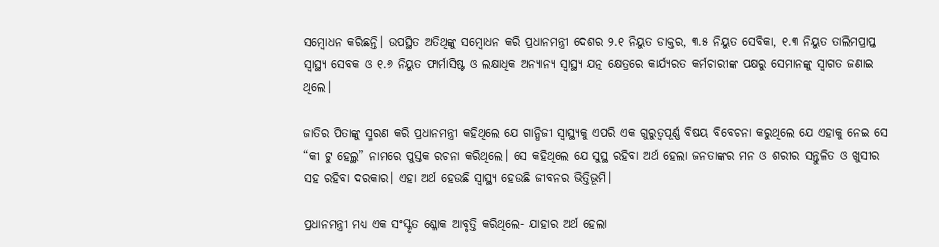ସମ୍ବୋଧନ କରିଛନ୍ତି। ଉପସ୍ଥିତ ଅତିଥିଙ୍କୁ ସମ୍ବୋଧନ କରି ପ୍ରଧାନମନ୍ତ୍ରୀ ଦେଶର ୨.୧ ନିୟୁତ ଡାକ୍ତର, ୩.୫ ନିୟୁତ ସେବିକା, ୧.୩ ନିୟୁତ ତାଲିମପ୍ରାପ୍ତ ସ୍ୱାସ୍ଥ୍ୟ ସେବକ ଓ ୧.୬ ନିୟୁତ ଫାର୍ମାସିଷ୍ଟ ଓ ଲକ୍ଷାଧିକ ଅନ୍ୟାନ୍ୟ ସ୍ୱାସ୍ଥ୍ୟ ଯତ୍ନ କ୍ଷେତ୍ରରେ କାର୍ଯ୍ୟରତ କର୍ମଚାରୀଙ୍କ ପକ୍ଷରୁ ସେମାନଙ୍କୁ ସ୍ୱାଗତ ଜଣାଇ ଥିଲେ।

ଜାତିର ପିତାଙ୍କୁ ସ୍ମରଣ କରି ପ୍ରଧାନମନ୍ତ୍ରୀ କହିଥିଲେ ଯେ ଗାନ୍ଧିଜୀ ସ୍ୱାସ୍ଥ୍ୟକୁ ଏପରି ଏକ ଗୁରୁତ୍ୱପୂର୍ଣ୍ଣ ବିଷୟ ବିବେଚନା କରୁଥିଲେ ଯେ ଏହାକୁ ନେଇ ସେ “କୀ ଟୁ ହେଲ୍ଥ” ନାମରେ ପୁସ୍ତକ ରଚନା କରିଥିଲେ। ସେ କହିଥିଲେ ଯେ ସୁସ୍ଥ ରହିବା ଅର୍ଥ ହେଲା ଜନତାଙ୍କର ମନ ଓ ଶରୀର ସନ୍ତୁଳିତ ଓ ଖୁସୀର ସହ ରହିବା ଦରକାର। ଏହା ଅର୍ଥ ହେଉଛି ସ୍ୱାସ୍ଥ୍ୟ ହେଉଛି ଜୀବନର ଭିତ୍ତିଭୂମି।

ପ୍ରଧାନମନ୍ତ୍ରୀ ମଧ୍ୟ ଏକ ସଂସ୍କୃତ ଶ୍ଳୋକ ଆବୃତ୍ତି କରିଥିଲେ- ଯାହାର ଅର୍ଥ ହେଲା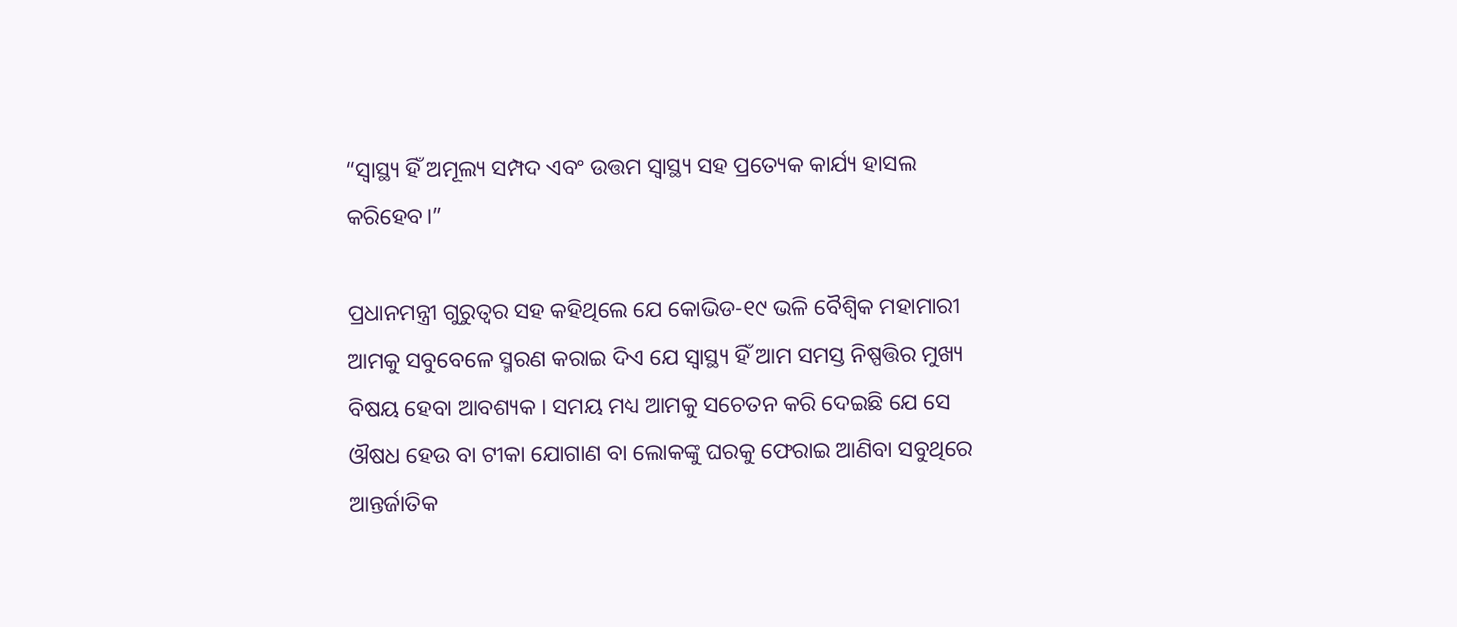“ସ୍ୱାସ୍ଥ୍ୟ ହିଁ ଅମୂଲ୍ୟ ସମ୍ପଦ ଏବଂ ଉତ୍ତମ ସ୍ୱାସ୍ଥ୍ୟ ସହ ପ୍ରତ୍ୟେକ କାର୍ଯ୍ୟ ହାସଲ କରିହେବ।”

ପ୍ରଧାନମନ୍ତ୍ରୀ ଗୁରୁତ୍ୱର ସହ କହିଥିଲେ ଯେ କୋଭିଡ-୧୯ ଭଳି ବୈଶ୍ୱିକ ମହାମାରୀ ଆମକୁ ସବୁବେଳେ ସ୍ମରଣ କରାଇ ଦିଏ ଯେ ସ୍ୱାସ୍ଥ୍ୟ ହିଁ ଆମ ସମସ୍ତ ନିଷ୍ପତ୍ତିର ମୁଖ୍ୟ ବିଷୟ ହେବା ଆବଶ୍ୟକ । ସମୟ ମଧ୍ୟ ଆମକୁ ସଚେତନ କରି ଦେଇଛି ଯେ ସେ ଔଷଧ ହେଉ ବା ଟୀକା ଯୋଗାଣ ବା ଲୋକଙ୍କୁ ଘରକୁ ଫେରାଇ ଆଣିବା ସବୁଥିରେ ଆନ୍ତର୍ଜାତିକ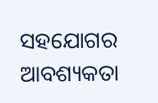ସହଯୋଗର ଆବଶ୍ୟକତା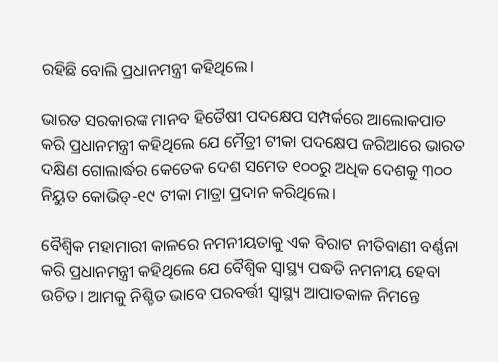ରହିଛି ବୋଲି ପ୍ରଧାନମନ୍ତ୍ରୀ କହିଥିଲେ।

ଭାରତ ସରକାରଙ୍କ ମାନବ ହିତୈଷୀ ପଦକ୍ଷେପ ସମ୍ପର୍କରେ ଆଲୋକପାତ କରି ପ୍ରଧାନମନ୍ତ୍ରୀ କହିଥିଲେ ଯେ ମୈତ୍ରୀ ଟୀକା ପଦକ୍ଷେପ ଜରିଆରେ ଭାରତ ଦକ୍ଷିଣ ଗୋଲାର୍ଦ୍ଧର କେତେକ ଦେଶ ସମେତ ୧୦୦ରୁ ଅଧିକ ଦେଶକୁ ୩୦୦ ନିୟୁତ କୋଭିଡ୍-୧୯ ଟୀକା ମାତ୍ରା ପ୍ରଦାନ କରିଥିଲେ।

ବୈଶ୍ୱିକ ମହାମାରୀ କାଳରେ ନମନୀୟତାକୁ ଏକ ବିରାଟ ନୀତିବାଣୀ ବର୍ଣ୍ଣନା କରି ପ୍ରଧାନମନ୍ତ୍ରୀ କହିଥିଲେ ଯେ ବୈଶ୍ୱିକ ସ୍ୱାସ୍ଥ୍ୟ ପଦ୍ଧତି ନମନୀୟ ହେବା ଉଚିତ। ଆମକୁ ନିଶ୍ଚିତ ଭାବେ ପରବର୍ତ୍ତୀ ସ୍ୱାସ୍ଥ୍ୟ ଆପାତକାଳ ନିମନ୍ତେ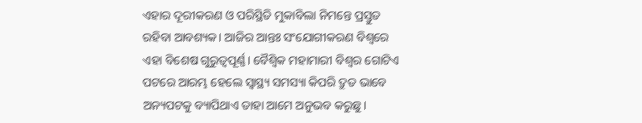ଏହାର ଦୂରୀକରଣ ଓ ପରିସ୍ଥିତି ମୁକାବିଲା ନିମନ୍ତେ ପ୍ରସ୍ତୁତ ରହିବା ଆବଶ୍ୟକ। ଆଜିର ଆନ୍ତଃ ସଂଯୋଗୀକରଣ ବିଶ୍ୱରେ ଏହା ବିଶେଷ ଗୁରୁତ୍ୱପୂର୍ଣ୍ଣ। ବୈଶ୍ୱିକ ମହାମାରୀ ବିଶ୍ୱର ଗୋଟିଏ ପଟରେ ଆରମ୍ଭ ହେଲେ ସ୍ୱାସ୍ଥ୍ୟ ସମସ୍ୟା କିପରି ଦ୍ରୁତ ଭାବେ ଅନ୍ୟପଟକୁ ବ୍ୟାପିଥାଏ ତାହା ଆମେ ଅନୁଭବ କରୁଛୁ।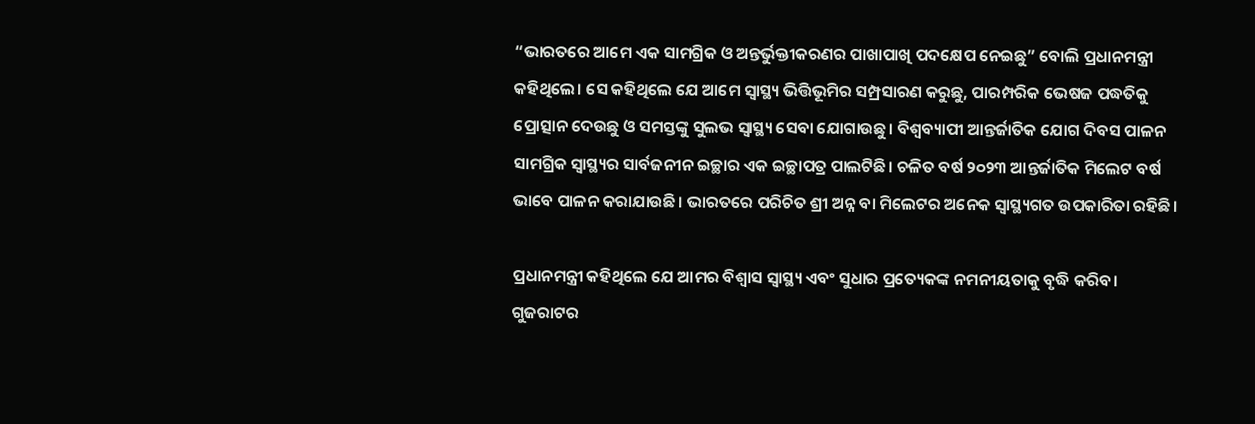“ଭାରତରେ ଆମେ ଏକ ସାମଗ୍ରିକ ଓ ଅନ୍ତର୍ଭୁକ୍ତୀକରଣର ପାଖାପାଖି ପଦକ୍ଷେପ ନେଇଛୁ” ବୋଲି ପ୍ରଧାନମନ୍ତ୍ରୀ କହିଥିଲେ। ସେ କହିଥିଲେ ଯେ ଆମେ ସ୍ୱାସ୍ଥ୍ୟ ଭିତ୍ତିଭୂମିର ସମ୍ପ୍ରସାରଣ କରୁଛୁ, ପାରମ୍ପରିକ ଭେଷଜ ପଦ୍ଧତିକୁ ପ୍ରୋତ୍ସାନ ଦେଉଛୁ ଓ ସମସ୍ତଙ୍କୁ ସୁଲଭ ସ୍ୱାସ୍ଥ୍ୟ ସେବା ଯୋଗାଉଛୁ। ବିଶ୍ୱବ୍ୟାପୀ ଆନ୍ତର୍ଜାତିକ ଯୋଗ ଦିବସ ପାଳନ ସାମଗ୍ରିକ ସ୍ୱାସ୍ଥ୍ୟର ସାର୍ବଜନୀନ ଇଚ୍ଛାର ଏକ ଇଚ୍ଛାପତ୍ର ପାଲଟିଛି। ଚଳିତ ବର୍ଷ ୨୦୨୩ ଆନ୍ତର୍ଜାତିକ ମିଲେଟ ବର୍ଷ ଭାବେ ପାଳନ କରାଯାଉଛି। ଭାରତରେ ପରିଚିତ ଶ୍ରୀ ଅନ୍ନ ବା ମିଲେଟର ଅନେକ ସ୍ୱାସ୍ଥ୍ୟଗତ ଉପକାରିତା ରହିଛି।

ପ୍ରଧାନମନ୍ତ୍ରୀ କହିଥିଲେ ଯେ ଆମର ବିଶ୍ୱାସ ସ୍ୱାସ୍ଥ୍ୟ ଏବଂ ସୁଧାର ପ୍ରତ୍ୟେକଙ୍କ ନମନୀୟତାକୁ ବୃଦ୍ଧି କରିବ। ଗୁଜରାଟର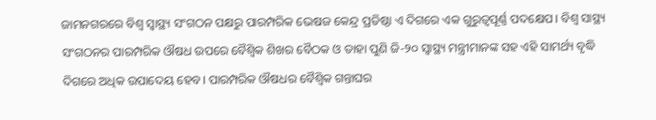ଜାମନଗରରେ ବିଶ୍ୱ ସ୍ୱାସ୍ଥ୍ୟ ସଂଗଠନ ପକ୍ଷରୁ ପାରମ୍ପରିକ ଭେଷଜ କେନ୍ଦ୍ର ପ୍ରତିଷ୍ଠା ଏ ଦିଗରେ ଏକ ଗୁରୁତ୍ୱପୂର୍ଣ୍ଣ ପଦକ୍ଷେପ। ବିଶ୍ୱ ସାସ୍ଥ୍ୟ ସଂଗଠନର ପାରମ୍ପରିକ ଔଷଧ ଉପରେ ବୈଶ୍ୱିକ ଶିଖର ବୈଠକ ଓ ତାହା ପୁଣି ଜି-୨୦ ସ୍ୱାସ୍ଥ୍ୟ ମନ୍ତ୍ରୀମାନଙ୍କ ସହ ଏହି ସାମର୍ଥ୍ୟ ବୃଦ୍ଧି ଦିଗରେ ଅଧିକ ଉପାଦେୟ ହେବ। ପାରମ୍ପରିକ ଔଷଧର ବୈଶ୍ୱିକ ଗନ୍ତାଘର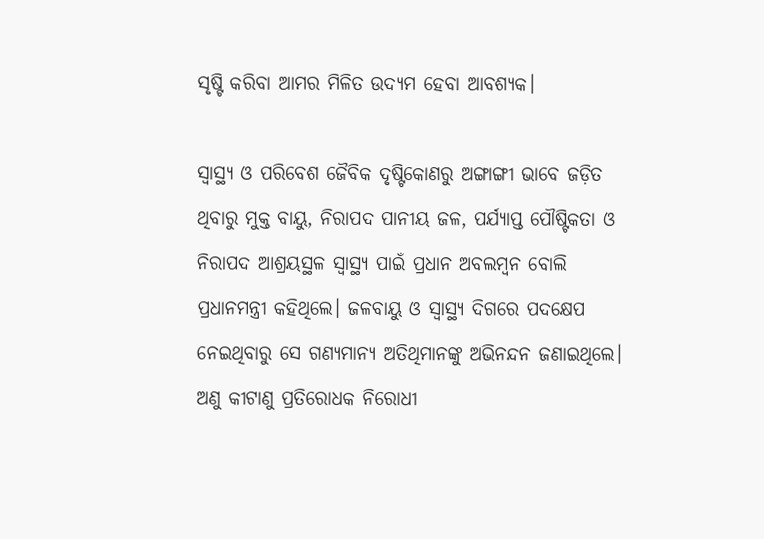ସୃଷ୍ଟି କରିବା ଆମର ମିଳିତ ଉଦ୍ୟମ ହେବା ଆବଶ୍ୟକ।

ସ୍ୱାସ୍ଥ୍ୟ ଓ ପରିବେଶ ଜୈବିକ ଦୃଷ୍ଟିକୋଣରୁ ଅଙ୍ଗାଙ୍ଗୀ ଭାବେ ଜଡ଼ିତ ଥିବାରୁ ମୁକ୍ତ ବାୟୁ, ନିରାପଦ ପାନୀୟ ଜଳ, ପର୍ଯ୍ୟାପ୍ତ ପୌଷ୍ଟିକତା ଓ ନିରାପଦ ଆଶ୍ରୟସ୍ଥଳ ସ୍ୱାସ୍ଥ୍ୟ ପାଇଁ ପ୍ରଧାନ ଅବଲମ୍ବନ ବୋଲି ପ୍ରଧାନମନ୍ତ୍ରୀ କହିଥିଲେ। ଜଳବାୟୁ ଓ ସ୍ୱାସ୍ଥ୍ୟ ଦିଗରେ ପଦକ୍ଷେପ ନେଇଥିବାରୁ ସେ ଗଣ୍ୟମାନ୍ୟ ଅତିଥିମାନଙ୍କୁ ଅଭିନନ୍ଦନ ଜଣାଇଥିଲେ। ଅଣୁ କୀଟାଣୁ ପ୍ରତିରୋଧକ ନିରୋଧୀ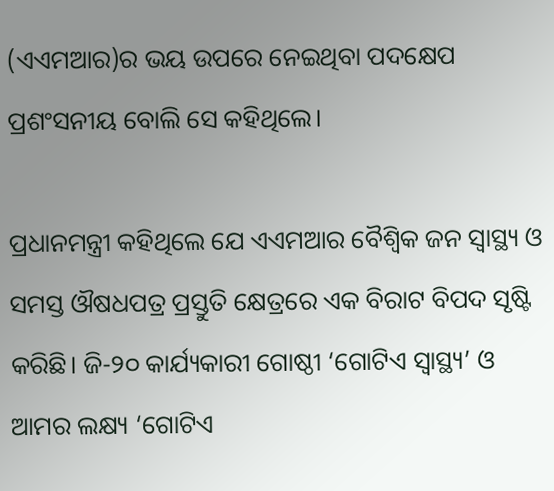(ଏଏମଆର)ର ଭୟ ଉପରେ ନେଇଥିବା ପଦକ୍ଷେପ ପ୍ରଶଂସନୀୟ ବୋଲି ସେ କହିଥିଲେ।

ପ୍ରଧାନମନ୍ତ୍ରୀ କହିଥିଲେ ଯେ ଏଏମଆର ବୈଶ୍ୱିକ ଜନ ସ୍ୱାସ୍ଥ୍ୟ ଓ ସମସ୍ତ ଔଷଧପତ୍ର ପ୍ରସ୍ତୁତି କ୍ଷେତ୍ରରେ ଏକ ବିରାଟ ବିପଦ ସୃଷ୍ଟି କରିଛି। ଜି-୨୦ କାର୍ଯ୍ୟକାରୀ ଗୋଷ୍ଠୀ ‘ଗୋଟିଏ ସ୍ୱାସ୍ଥ୍ୟ’ ଓ ଆମର ଲକ୍ଷ୍ୟ ‘ଗୋଟିଏ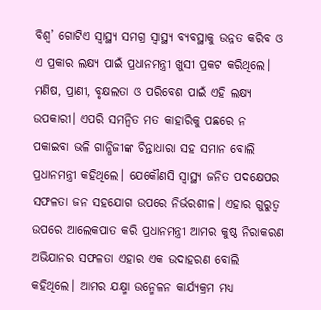ବିଶ୍ୱ’ ଗୋଟିଏ ସ୍ୱାସ୍ଥ୍ୟ ସମଗ୍ର ସ୍ୱାସ୍ଥ୍ୟ ବ୍ୟବସ୍ଥାକୁ ଉନ୍ନତ କରିବ ଓ ଏ ପ୍ରକାର ଲକ୍ଷ୍ୟ ପାଇଁ ପ୍ରଧାନମନ୍ତ୍ରୀ ଖୁସୀ ପ୍ରକଟ କରିଥିଲେ। ମଣିଷ, ପ୍ରାଣୀ, ବୃକ୍ଷଲତା ଓ ପରିବେଶ ପାଇଁ ଏହି ଲକ୍ଷ୍ୟ ଉପକାରୀ। ଏପରି ସମନ୍ୱିତ ମତ କାହାରିକୁ ପଛରେ ନ ପକାଇବା ଭଳି ଗାନ୍ଧିଜୀଙ୍କ ଚିନ୍ତାଧାରା ସହ ସମାନ ବୋଲି ପ୍ରଧାନମନ୍ତ୍ରୀ କହିଥିଲେ। ଯେକୌଣସି ସ୍ୱାସ୍ଥ୍ୟ ଜନିତ ପଦକ୍ଷେପର ସଫଳତା ଜନ ସହଯୋଗ ଉପରେ ନିର୍ଭରଶୀଳ। ଏହାର ଗୁରୁତ୍ୱ ଉପରେ ଆଲେକପାତ କରି ପ୍ରଧାନମନ୍ତ୍ରୀ ଆମର କୁଷ୍ଠ ନିରାକରଣ ଅଭିଯାନର ସଫଳତା ଏହାର ଏକ ଉଦାହରଣ ବୋଲି କହିଥିଲେ। ଆମର ଯକ୍ଷ୍ମା ଉନ୍ମେଳନ କାର୍ଯ୍ୟକ୍ରମ ମଧ୍ୟ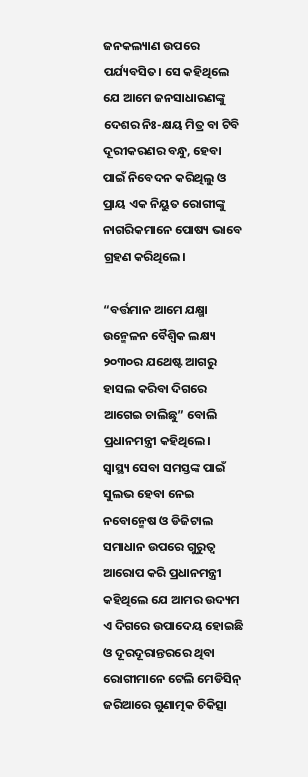ଜନକଲ୍ୟାଣ ଉପରେ ପର୍ଯ୍ୟବସିତ। ସେ କହିଥିଲେ ଯେ ଆମେ ଜନସାଧାରଣଙ୍କୁ ଦେଶର ନିଃ-କ୍ଷୟ ମିତ୍ର ବା ଟିବି ଦୂରୀକରଣର ବନ୍ଧୁ, ହେବା ପାଇଁ ନିବେଦନ କରିଥିଲୁ ଓ ପ୍ରାୟ ଏକ ନିୟୁତ ରୋଗୀଙ୍କୁ ନାଗରିକମାନେ ପୋଷ୍ୟ ଭାବେ ଗ୍ରହଣ କରିଥିଲେ।

“ବର୍ତ୍ତମାନ ଆମେ ଯକ୍ଷ୍ମା ଉନ୍ମେଳନ ବୈଶ୍ୱିକ ଲକ୍ଷ୍ୟ ୨୦୩୦ର ଯଥେଷ୍ଟ ଆଗରୁ ହାସଲ କରିବା ଦିଗରେ ଆଗେଇ ଚାଲିଛୁ” ବୋଲି ପ୍ରଧାନମନ୍ତ୍ରୀ କହିଥିଲେ।
ସ୍ୱାସ୍ଥ୍ୟ ସେବା ସମସ୍ତଙ୍କ ପାଇଁ ସୁଲଭ ହେବା ନେଇ ନବୋନ୍ମେଷ ଓ ଡିଜିଟାଲ ସମାଧାନ ଉପରେ ଗୁରୁତ୍ୱ ଆରୋପ କରି ପ୍ରଧାନମନ୍ତ୍ରୀ କହିଥିଲେ ଯେ ଆମର ଉଦ୍ୟମ ଏ ଦିଗରେ ଉପାଦେୟ ହୋଇଛି ଓ ଦୂରଦୂରାନ୍ତରରେ ଥିବା ରୋଗୀମାନେ ଟେଲି ମେଡିସିନ୍ ଜରିଆରେ ଗୁଣାତ୍ମକ ଚିକିତ୍ସା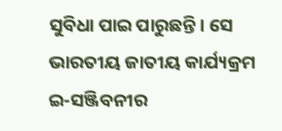ସୁବିଧା ପାଇ ପାରୁଛନ୍ତି। ସେ ଭାରତୀୟ ଜାତୀୟ କାର୍ଯ୍ୟକ୍ରମ ଇ-ସଞ୍ଜିବନୀର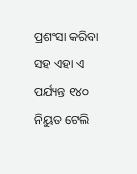ପ୍ରଶଂସା କରିବା ସହ ଏହା ଏ ପର୍ଯ୍ୟନ୍ତ ୧୪୦ ନିୟୁତ ଟେଲି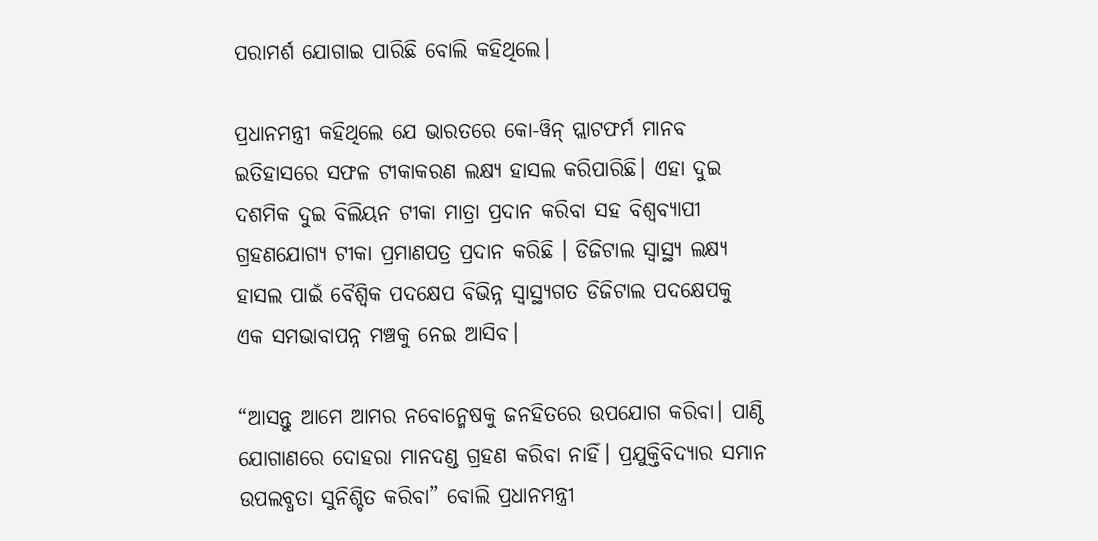ପରାମର୍ଶ ଯୋଗାଇ ପାରିଛି ବୋଲି କହିଥିଲେ।

ପ୍ରଧାନମନ୍ତ୍ରୀ କହିଥିଲେ ଯେ ଭାରତରେ କୋ-ୱିନ୍ ପ୍ଲାଟଫର୍ମ ମାନବ ଇତିହାସରେ ସଫଳ ଟୀକାକରଣ ଲକ୍ଷ୍ୟ ହାସଲ କରିପାରିଛି। ଏହା ଦୁଇ ଦଶମିକ ଦୁଇ ବିଲିୟନ ଟୀକା ମାତ୍ରା ପ୍ରଦାନ କରିବା ସହ ବିଶ୍ୱବ୍ୟାପୀ ଗ୍ରହଣଯୋଗ୍ୟ ଟୀକା ପ୍ରମାଣପତ୍ର ପ୍ରଦାନ କରିଛି । ଡିଜିଟାଲ ସ୍ୱାସ୍ଥ୍ୟ ଲକ୍ଷ୍ୟ ହାସଲ ପାଇଁ ବୈଶ୍ୱିକ ପଦକ୍ଷେପ ବିଭିନ୍ନ ସ୍ୱାସ୍ଥ୍ୟଗତ ଡିଜିଟାଲ ପଦକ୍ଷେପକୁ ଏକ ସମଭାବାପନ୍ନ ମଞ୍ଚକୁ ନେଇ ଆସିବ।

“ଆସନ୍ତୁ ଆମେ ଆମର ନବୋନ୍ମେଷକୁ ଜନହିତରେ ଉପଯୋଗ କରିବା। ପାଣ୍ଠି ଯୋଗାଣରେ ଦୋହରା ମାନଦଣ୍ଡ ଗ୍ରହଣ କରିବା ନାହିଁ। ପ୍ରଯୁକ୍ତିବିଦ୍ୟାର ସମାନ ଉପଲବ୍ଧତା ସୁନିଶ୍ଚିତ କରିବା” ବୋଲି ପ୍ରଧାନମନ୍ତ୍ରୀ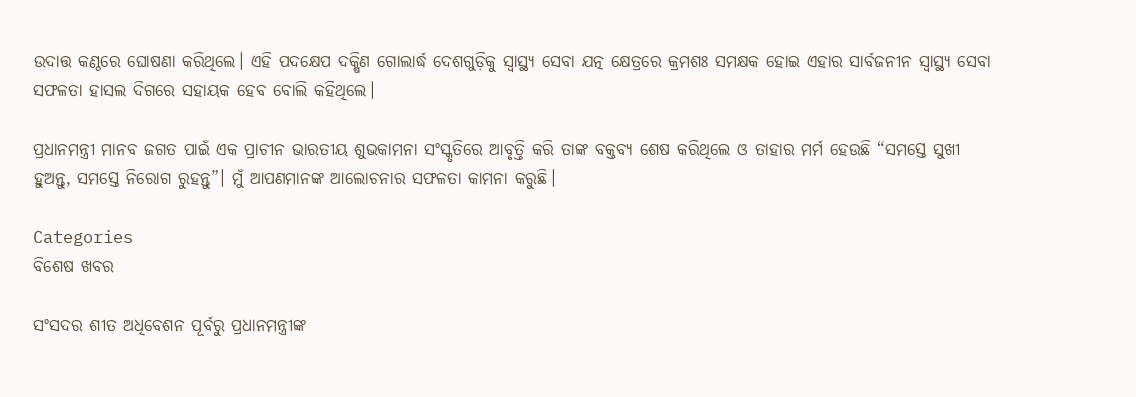ଉଦାତ୍ତ କଣ୍ଠରେ ଘୋଷଣା କରିଥିଲେ। ଏହି ପଦକ୍ଷେପ ଦକ୍ଷିଣ ଗୋଲାର୍ଦ୍ଧ ଦେଶଗୁଡ଼ିକୁ ସ୍ୱାସ୍ଥ୍ୟ ସେବା ଯତ୍ନ କ୍ଷେତ୍ରରେ କ୍ରମଶଃ ସମକ୍ଷକ ହୋଇ ଏହାର ସାର୍ବଜନୀନ ସ୍ୱାସ୍ଥ୍ୟ ସେବା ସଫଳତା ହାସଲ ଦିଗରେ ସହାୟକ ହେବ ବୋଲି କହିଥିଲେ।

ପ୍ରଧାନମନ୍ତ୍ରୀ ମାନବ ଜଗତ ପାଇଁ ଏକ ପ୍ରାଚୀନ ଭାରତୀୟ ଶୁଭକାମନା ସଂସ୍କୃତିରେ ଆବୃତ୍ତି କରି ତାଙ୍କ ବକ୍ତବ୍ୟ ଶେଷ କରିଥିଲେ ଓ ତାହାର ମର୍ମ ହେଉଛି “ସମସ୍ତେ ସୁଖୀ ହୁଅନ୍ତୁ, ସମସ୍ତେ ନିରୋଗ ରୁହନ୍ତୁ”। ମୁଁ ଆପଣମାନଙ୍କ ଆଲୋଚନାର ସଫଳତା କାମନା କରୁଛି।

Categories
ବିଶେଷ ଖବର

ସଂସଦର ଶୀତ ଅଧିବେଶନ ପୂର୍ବରୁ ପ୍ରଧାନମନ୍ତ୍ରୀଙ୍କ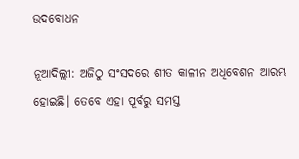ଉଦବୋଧନ

ନୂଆଦିଲ୍ଲୀ: ଅଜିଠୁ ସଂସଦରେ ଶୀତ କାଳୀନ ଅଧିବେଶନ ଆରମ୍ଭ ହୋଇଛି। ତେବେ ଏହା ପୂର୍ବରୁ ସମସ୍ତ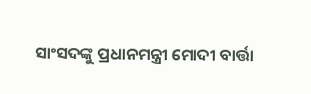ସାଂସଦଙ୍କୁ ପ୍ରଧାନମନ୍ତ୍ରୀ ମୋଦୀ ବାର୍ତ୍ତା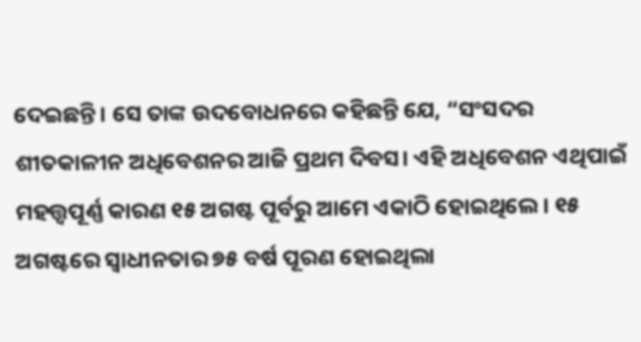ଦେଇଛନ୍ତି। ସେ ତାଙ୍କ ଉଦବୋଧନରେ କହିଛନ୍ତି ଯେ, “ସଂସଦର ଶୀତକାଳୀନ ଅଧିବେଶନର ଆଜି ପ୍ରଥମ ଦିବସ। ଏହି ଅଧିବେଶନ ଏଥିପାଇଁ ମହତ୍ତ୍ୱପୂର୍ଣ୍ଣ କାରଣ ୧୫ ଅଗଷ୍ଟ ପୂର୍ବରୁ ଆମେ ଏକାଠି ହୋଇଥିଲେ। ୧୫ ଅଗଷ୍ଟରେ ସ୍ୱାଧୀନତାର ୭୫ ବର୍ଷ ପୂରଣ ହୋଇଥିଲା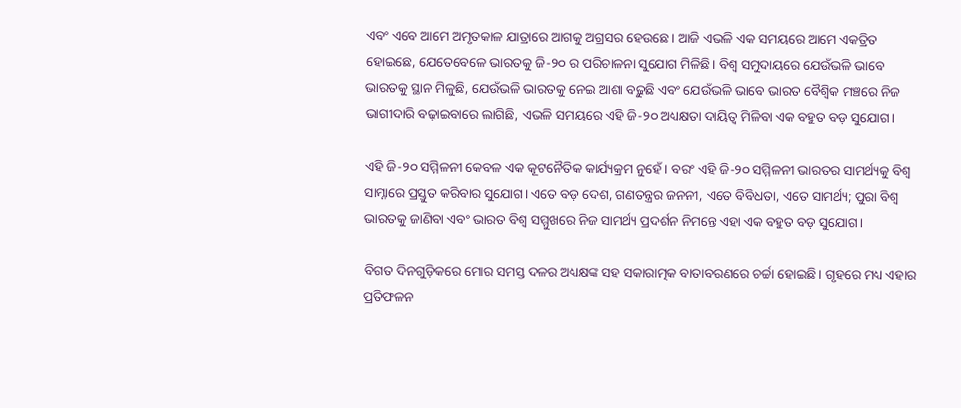ଏବଂ ଏବେ ଆମେ ଅମୃତକାଳ ଯାତ୍ରାରେ ଆଗକୁ ଅଗ୍ରସର ହେଉଛେ। ଆଜି ଏଭଳି ଏକ ସମୟରେ ଆମେ ଏକତ୍ରିତ ହୋଇଛେ, ଯେତେବେଳେ ଭାରତକୁ ଜି-୨୦ ର ପରିଚାଳନା ସୁଯୋଗ ମିଳିଛି। ବିଶ୍ୱ ସମୁଦାୟରେ ଯେଉଁଭଳି ଭାବେ ଭାରତକୁ ସ୍ଥାନ ମିଳୁଛି, ଯେଉଁଭଳି ଭାରତକୁ ନେଇ ଆଶା ବଢ଼ୁଛି ଏବଂ ଯେଉଁଭଳି ଭାବେ ଭାରତ ବୈଶ୍ୱିକ ମଞ୍ଚରେ ନିଜ ଭାଗୀଦାରି ବଢ଼ାଇବାରେ ଲାଗିଛି, ଏଭଳି ସମୟରେ ଏହି ଜି-୨୦ ଅଧ୍ୟକ୍ଷତା ଦାୟିତ୍ୱ ମିଳିବା ଏକ ବହୁତ ବଡ଼ ସୁଯୋଗ।

ଏହି ଜି-୨୦ ସମ୍ମିଳନୀ କେବଳ ଏକ କୂଟନୈତିକ କାର୍ଯ୍ୟକ୍ରମ ନୁହେଁ। ବରଂ ଏହି ଜି-୨୦ ସମ୍ମିଳନୀ ଭାରତର ସାମର୍ଥ୍ୟକୁ ବିଶ୍ୱ ସାମ୍ନାରେ ପ୍ରସ୍ତୁତ କରିବାର ସୁଯୋଗ। ଏତେ ବଡ଼ ଦେଶ, ଗଣତନ୍ତ୍ରର ଜନନୀ, ଏତେ ବିବିଧତା, ଏତେ ସାମର୍ଥ୍ୟ; ପୁରା ବିଶ୍ୱ ଭାରତକୁ ଜାଣିବା ଏବଂ ଭାରତ ବିଶ୍ୱ ସମ୍ମୁଖରେ ନିଜ ସାମର୍ଥ୍ୟ ପ୍ରଦର୍ଶନ ନିମନ୍ତେ ଏହା ଏକ ବହୁତ ବଡ଼ ସୁଯୋଗ।

ବିଗତ ଦିନଗୁଡ଼ିକରେ ମୋର ସମସ୍ତ ଦଳର ଅଧ୍ୟକ୍ଷଙ୍କ ସହ ସକାରାତ୍ମକ ବାତାବରଣରେ ଚର୍ଚ୍ଚା ହୋଇଛି। ଗୃହରେ ମଧ୍ୟ ଏହାର ପ୍ରତିଫଳନ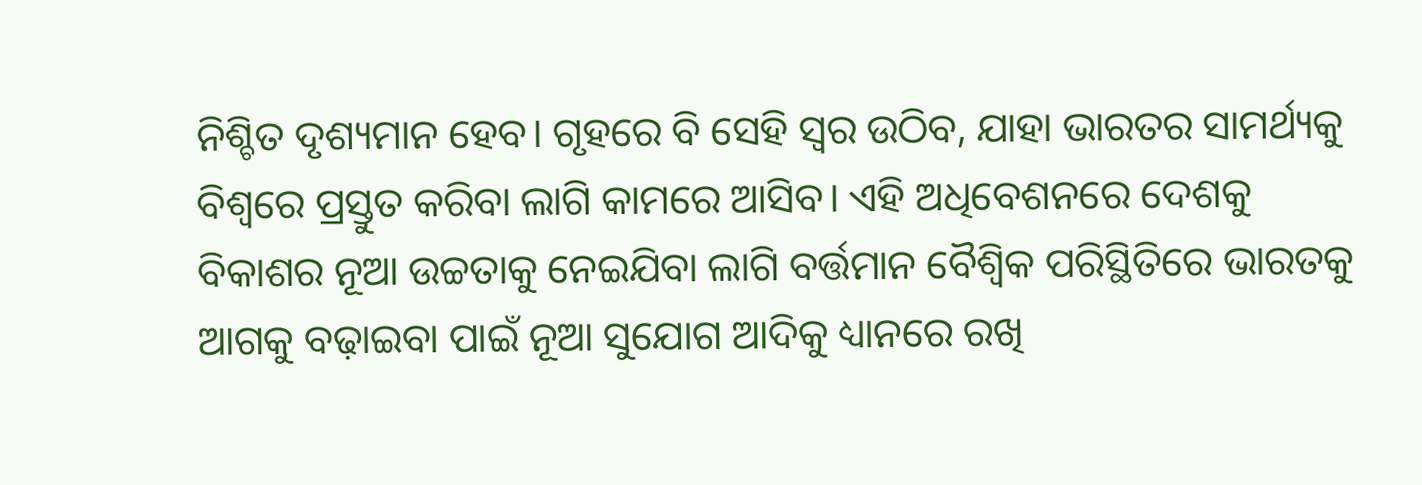ନିଶ୍ଚିତ ଦୃଶ୍ୟମାନ ହେବ। ଗୃହରେ ବି ସେହି ସ୍ୱର ଉଠିବ, ଯାହା ଭାରତର ସାମର୍ଥ୍ୟକୁ ବିଶ୍ୱରେ ପ୍ରସ୍ତୁତ କରିବା ଲାଗି କାମରେ ଆସିବ। ଏହି ଅଧିବେଶନରେ ଦେଶକୁ ବିକାଶର ନୂଆ ଉଚ୍ଚତାକୁ ନେଇଯିବା ଲାଗି ବର୍ତ୍ତମାନ ବୈଶ୍ୱିକ ପରିସ୍ଥିତିରେ ଭାରତକୁ ଆଗକୁ ବଢ଼ାଇବା ପାଇଁ ନୂଆ ସୁଯୋଗ ଆଦିକୁ ଧ୍ୟାନରେ ରଖି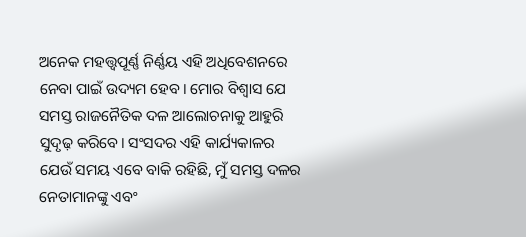ଅନେକ ମହତ୍ତ୍ୱପୂର୍ଣ୍ଣ ନିର୍ଣ୍ଣୟ ଏହି ଅଧିବେଶନରେ ନେବା ପାଇଁ ଉଦ୍ୟମ ହେବ। ମୋର ବିଶ୍ୱାସ ଯେ ସମସ୍ତ ରାଜନୈତିକ ଦଳ ଆଲୋଚନାକୁ ଆହୁରି ସୁଦୃଢ଼ କରିବେ। ସଂସଦର ଏହି କାର୍ଯ୍ୟକାଳର ଯେଉଁ ସମୟ ଏବେ ବାକି ରହିଛି, ମୁଁ ସମସ୍ତ ଦଳର ନେତାମାନଙ୍କୁ ଏବଂ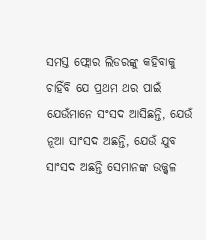ସମସ୍ତ ଫ୍ଲୋର ଲିଡରଙ୍କୁ କହିବାକୁ ଚାହିଁବି ଯେ ପ୍ରଥମ ଥର ପାଇଁ ଯେଉଁମାନେ ସଂସଦ ଆସିଛନ୍ତି, ଯେଉଁ ନୂଆ ସାଂସଦ ଅଛନ୍ତି, ଯେଉଁ ଯୁବ ସାଂସଦ ଅଛନ୍ତି ସେମାନଙ୍କ ଉଜ୍ଜ୍ୱଳ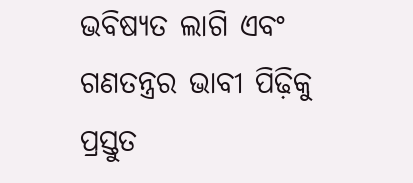ଭବିଷ୍ୟତ ଲାଗି ଏବଂ ଗଣତନ୍ତ୍ରର ଭାବୀ ପିଢ଼ିକୁ ପ୍ରସ୍ତୁତ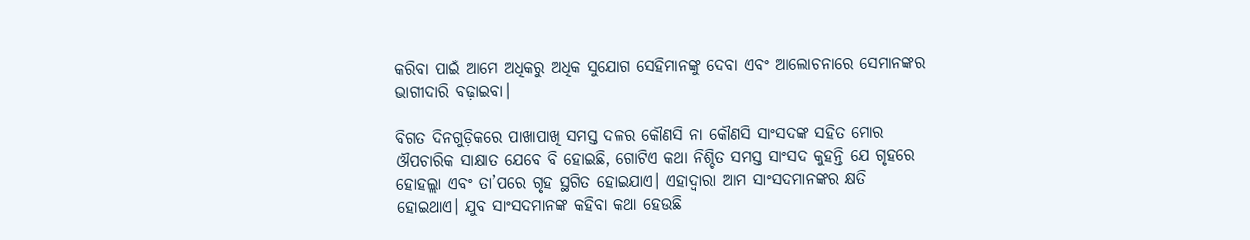କରିବା ପାଇଁ ଆମେ ଅଧିକରୁ ଅଧିକ ସୁଯୋଗ ସେହିମାନଙ୍କୁ ଦେବା ଏବଂ ଆଲୋଚନାରେ ସେମାନଙ୍କର ଭାଗୀଦାରି ବଢ଼ାଇବା।

ବିଗତ ଦିନଗୁଡ଼ିକରେ ପାଖାପାଖି ସମସ୍ତ ଦଳର କୌଣସି ନା କୌଣସି ସାଂସଦଙ୍କ ସହିତ ମୋର ଔପଚାରିକ ସାକ୍ଷାତ ଯେବେ ବି ହୋଇଛି, ଗୋଟିଏ କଥା ନିଶ୍ଚିତ ସମସ୍ତ ସାଂସଦ କୁହନ୍ତି ଯେ ଗୃହରେ ହୋହଲ୍ଲା ଏବଂ ତା’ପରେ ଗୃହ ସ୍ଥଗିତ ହୋଇଯାଏ। ଏହାଦ୍ୱାରା ଆମ ସାଂସଦମାନଙ୍କର କ୍ଷତି ହୋଇଥାଏ। ଯୁବ ସାଂସଦମାନଙ୍କ କହିବା କଥା ହେଉଛି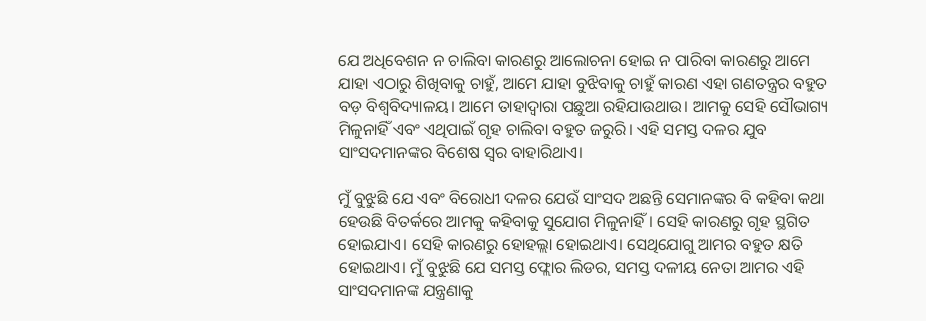ଯେ ଅଧିବେଶନ ନ ଚାଲିବା କାରଣରୁ ଆଲୋଚନା ହୋଇ ନ ପାରିବା କାରଣରୁ ଆମେ ଯାହା ଏଠାରୁ ଶିଖିବାକୁ ଚାହୁଁ, ଆମେ ଯାହା ବୁଝିବାକୁ ଚାହୁଁ କାରଣ ଏହା ଗଣତନ୍ତ୍ରର ବହୁତ ବଡ଼ ବିଶ୍ୱବିଦ୍ୟାଳୟ। ଆମେ ତାହାଦ୍ୱାରା ପଛୁଆ ରହିଯାଉଥାଉ। ଆମକୁ ସେହି ସୌଭାଗ୍ୟ ମିଳୁନାହିଁ ଏବଂ ଏଥିପାଇଁ ଗୃହ ଚାଲିବା ବହୁତ ଜରୁରି। ଏହି ସମସ୍ତ ଦଳର ଯୁବ ସାଂସଦମାନଙ୍କର ବିଶେଷ ସ୍ୱର ବାହାରିଥାଏ।

ମୁଁ ବୁଝୁଛି ଯେ ଏବଂ ବିରୋଧୀ ଦଳର ଯେଉଁ ସାଂସଦ ଅଛନ୍ତି ସେମାନଙ୍କର ବି କହିବା କଥା ହେଉଛି ବିତର୍କରେ ଆମକୁ କହିବାକୁ ସୁଯୋଗ ମିଳୁନାହିଁ। ସେହି କାରଣରୁ ଗୃହ ସ୍ଥଗିତ ହୋଇଯାଏ। ସେହି କାରଣରୁ ହୋହଲ୍ଲା ହୋଇଥାଏ। ସେଥିଯୋଗୁ ଆମର ବହୁତ କ୍ଷତି ହୋଇଥାଏ। ମୁଁ ବୁଝୁଛି ଯେ ସମସ୍ତ ଫ୍ଲୋର ଲିଡର, ସମସ୍ତ ଦଳୀୟ ନେତା ଆମର ଏହି ସାଂସଦମାନଙ୍କ ଯନ୍ତ୍ରଣାକୁ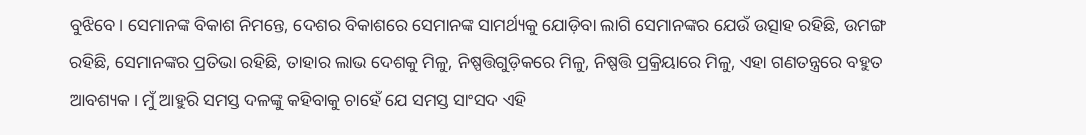ବୁଝିବେ। ସେମାନଙ୍କ ବିକାଶ ନିମନ୍ତେ, ଦେଶର ବିକାଶରେ ସେମାନଙ୍କ ସାମର୍ଥ୍ୟକୁ ଯୋଡ଼ିବା ଲାଗି ସେମାନଙ୍କର ଯେଉଁ ଉତ୍ସାହ ରହିଛି, ଉମଙ୍ଗ ରହିଛି, ସେମାନଙ୍କର ପ୍ରତିଭା ରହିଛି, ତାହାର ଲାଭ ଦେଶକୁ ମିଳୁ, ନିଷ୍ପତ୍ତିଗୁଡ଼ିକରେ ମିଳୁ, ନିଷ୍ପତ୍ତି ପ୍ରକ୍ରିୟାରେ ମିଳୁ, ଏହା ଗଣତନ୍ତ୍ରରେ ବହୁତ ଆବଶ୍ୟକ। ମୁଁ ଆହୁରି ସମସ୍ତ ଦଳଙ୍କୁ କହିବାକୁ ଚାହେଁ ଯେ ସମସ୍ତ ସାଂସଦ ଏହି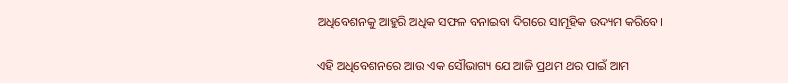ଅଧିବେଶନକୁ ଆହୁରି ଅଧିକ ସଫଳ ବନାଇବା ଦିଗରେ ସାମୂହିକ ଉଦ୍ୟମ କରିବେ।

ଏହି ଅଧିବେଶନରେ ଆଉ ଏକ ସୌଭାଗ୍ୟ ଯେ ଆଜି ପ୍ରଥମ ଥର ପାଇଁ ଆମ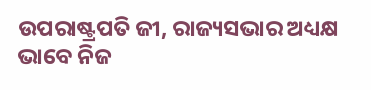ଉପରାଷ୍ଟ୍ରପତି ଜୀ, ରାଜ୍ୟସଭାର ଅଧ୍ୟକ୍ଷ ଭାବେ ନିଜ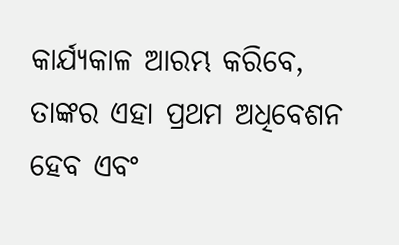କାର୍ଯ୍ୟକାଳ ଆରମ୍ଭ କରିବେ, ତାଙ୍କର ଏହା ପ୍ରଥମ ଅଧିବେଶନ ହେବ ଏବଂ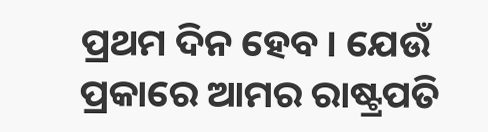ପ୍ରଥମ ଦିନ ହେବ। ଯେଉଁ ପ୍ରକାରେ ଆମର ରାଷ୍ଟ୍ରପତି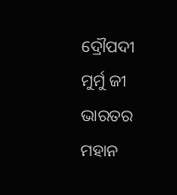ଦ୍ରୌପଦୀ ମୁର୍ମୁ ଜୀ ଭାରତର ମହାନ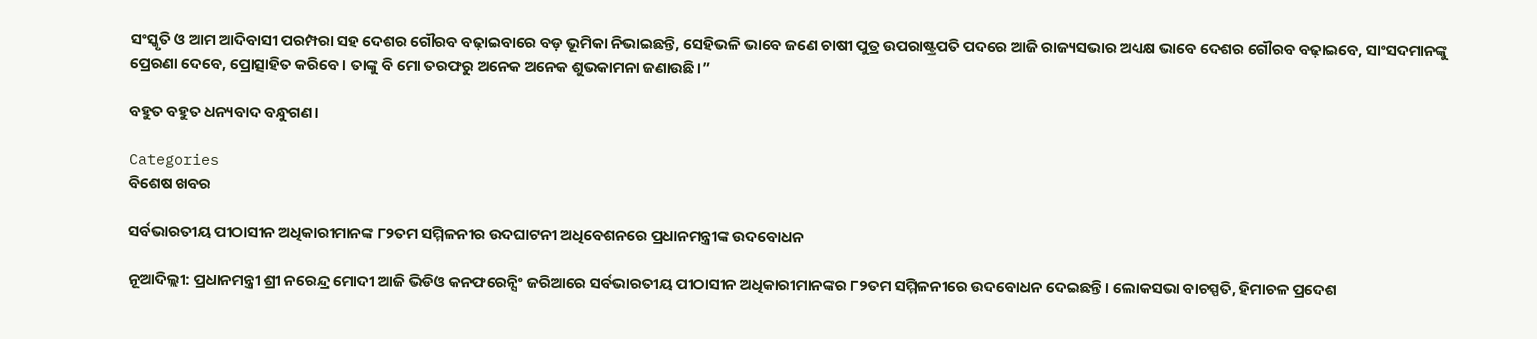ସଂସ୍କୃତି ଓ ଆମ ଆଦିବାସୀ ପରମ୍ପରା ସହ ଦେଶର ଗୌରବ ବଢ଼ାଇବାରେ ବଡ଼ ଭୂମିକା ନିଭାଇଛନ୍ତି, ସେହିଭଳି ଭାବେ ଜଣେ ଚାଷୀ ପୁତ୍ର ଉପରାଷ୍ଟ୍ରପତି ପଦରେ ଆଜି ରାଜ୍ୟସଭାର ଅଧ୍ୟକ୍ଷ ଭାବେ ଦେଶର ଗୌରବ ବଢ଼ାଇବେ, ସାଂସଦମାନଙ୍କୁ ପ୍ରେରଣା ଦେବେ, ପ୍ରୋତ୍ସାହିତ କରିବେ। ତାଙ୍କୁ ବି ମୋ ତରଫରୁ ଅନେକ ଅନେକ ଶୁଭକାମନା ଜଣାଉଛି।”

ବହୁତ ବହୁତ ଧନ୍ୟବାଦ ବନ୍ଧୁଗଣ।

Categories
ବିଶେଷ ଖବର

ସର୍ବଭାରତୀୟ ପୀଠାସୀନ ଅଧିକାରୀମାନଙ୍କ ୮୨ତମ ସମ୍ମିଳନୀର ଉଦଘାଟନୀ ଅଧିବେଶନରେ ପ୍ରଧାନମନ୍ତ୍ରୀଙ୍କ ଉଦବୋଧନ

ନୂଆଦିଲ୍ଲୀ: ପ୍ରଧାନମନ୍ତ୍ରୀ ଶ୍ରୀ ନରେନ୍ଦ୍ର ମୋଦୀ ଆଜି ଭିଡିଓ କନଫରେନ୍ସିଂ ଜରିଆରେ ସର୍ବଭାରତୀୟ ପୀଠାସୀନ ଅଧିକାରୀମାନଙ୍କର ୮୨ତମ ସମ୍ମିଳନୀରେ ଉଦବୋଧନ ଦେଇଛନ୍ତି। ଲୋକସଭା ବାଚସ୍ପତି, ହିମାଚଳ ପ୍ରଦେଶ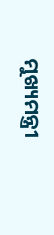ମୁଖ୍ୟମନ୍ତ୍ରୀ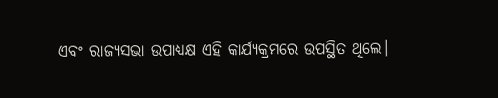ଏବଂ ରାଜ୍ୟସଭା ଉପାଧ୍ୟକ୍ଷ ଏହି କାର୍ଯ୍ୟକ୍ରମରେ ଉପସ୍ଥିତ ଥିଲେ।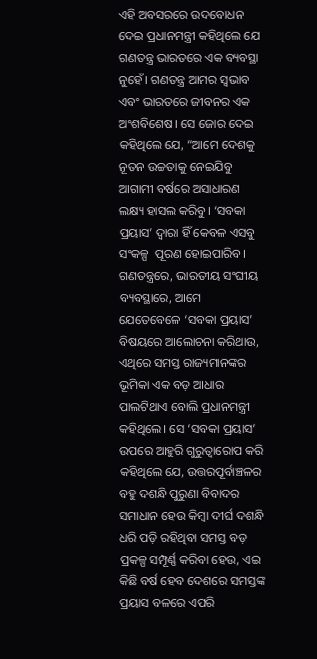ଏହି ଅବସରରେ ଉଦବୋଧନ ଦେଇ ପ୍ରଧାନମନ୍ତ୍ରୀ କହିଥିଲେ ଯେ ଗଣତନ୍ତ୍ର ଭାରତରେ ଏକ ବ୍ୟବସ୍ଥା ନୁହେଁ। ଗଣତନ୍ତ୍ର ଆମର ସ୍ୱଭାବ ଏବଂ ଭାରତରେ ଜୀବନର ଏକ ଅଂଶବିଶେଷ। ସେ ଜୋର ଦେଇ କହିଥିଲେ ଯେ, “ଆମେ ଦେଶକୁ ନୂତନ ଉଚ୍ଚତାକୁ ନେଇଯିବୁ ଆଗାମୀ ବର୍ଷରେ ଅସାଧାରଣ ଲକ୍ଷ୍ୟ ହାସଲ କରିବୁ। ‘ସବକା ପ୍ରୟାସ’ ଦ୍ୱାରା ହିଁ କେବଳ ଏସବୁ ସଂକଳ୍ପ  ପୂରଣ ହୋଇପାରିବ। ଗଣତନ୍ତ୍ରରେ, ଭାରତୀୟ ସଂଘୀୟ ବ୍ୟବସ୍ଥାରେ, ଆମେ ଯେତେବେଳେ ‘ସବକା ପ୍ରୟାସ’ ବିଷୟରେ ଆଲୋଚନା କରିଥାଉ, ଏଥିରେ ସମସ୍ତ ରାଜ୍ୟମାନଙ୍କର ଭୂମିକା ଏକ ବଡ଼ ଆଧାର ପାଲଟିଥାଏ ବୋଲି ପ୍ରଧାନମନ୍ତ୍ରୀ କହିଥିଲେ। ସେ ‘ସବକା ପ୍ରୟାସ’ ଉପରେ ଆହୁରି ଗୁରୁତ୍ୱାରୋପ କରି କହିଥିଲେ ଯେ, ଉତ୍ତରପୂର୍ବାଞ୍ଚଳର ବହୁ ଦଶନ୍ଧି ପୁରୁଣା ବିବାଦର ସମାଧାନ ହେଉ କିମ୍ବା ଦୀର୍ଘ ଦଶନ୍ଧି ଧରି ପଡ଼ି ରହିଥିବା ସମସ୍ତ ବଡ଼ ପ୍ରକଳ୍ପ ସମ୍ପୂର୍ଣ୍ଣ କରିବା ହେଉ, ଏଇ କିଛି ବର୍ଷ ହେବ ଦେଶରେ ସମସ୍ତଙ୍କ ପ୍ରୟାସ ବଳରେ ଏପରି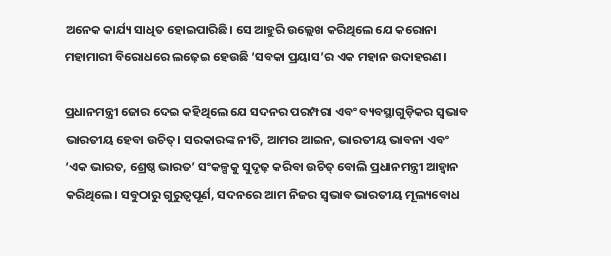ଅନେକ କାର୍ଯ୍ୟ ସାଧିତ ହୋଇପାରିଛି। ସେ ଆହୁରି ଉଲ୍ଲେଖ କରିଥିଲେ ଯେ କରୋନା ମହାମାରୀ ବିରୋଧରେ ଲଢ଼େଇ ହେଉଛି ‘ସବକା ପ୍ରୟାସ’ର ଏକ ମହାନ ଉଦାହରଣ।

ପ୍ରଧାନମନ୍ତ୍ରୀ ଜୋର ଦେଇ କହିଥିଲେ ଯେ ସଦନର ପରମ୍ପରା ଏବଂ ବ୍ୟବସ୍ଥାଗୁଡ଼ିକର ସ୍ୱଭାବ ଭାରତୀୟ ହେବା ଉଚିତ୍। ସରକାରଙ୍କ ନୀତି, ଆମର ଆଇନ, ଭାରତୀୟ ଭାବନା ଏବଂ ‘ଏକ ଭାରତ, ଶ୍ରେଷ୍ଠ ଭାରତ’ ସଂକଳ୍ପକୁ ସୁଦୃଢ଼ କରିବା ଉଚିତ୍ ବୋଲି ପ୍ରଧାନମନ୍ତ୍ରୀ ଆହ୍ୱାନ କରିଥିଲେ। ସବୁଠାରୁ ଗୁରୁତ୍ଵପୂର୍ଣ, ସଦନରେ ଆମ ନିଜର ସ୍ୱଭାବ ଭାରତୀୟ ମୂଲ୍ୟବୋଧ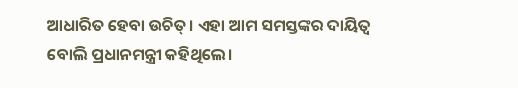ଆଧାରିତ ହେବା ଉଚିତ୍। ଏହା ଆମ ସମସ୍ତଙ୍କର ଦାୟିତ୍ୱ ବୋଲି ପ୍ରଧାନମନ୍ତ୍ରୀ କହିଥିଲେ।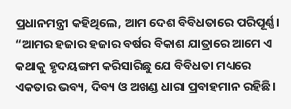ପ୍ରଧାନମନ୍ତ୍ରୀ କହିଥିଲେ, ଆମ ଦେଶ ବିବିଧତାରେ ପରିପୂର୍ଣ୍ଣ। “ଆମର ହଜାର ହଜାର ବର୍ଷର ବିକାଶ ଯାତ୍ରାରେ ଆମେ ଏ କଥାକୁ ହୃଦୟଙ୍ଗମ କରିସାରିଛୁ ଯେ ବିବିଧତା ମଧ୍ୟରେ ଏକତାର ଭବ୍ୟ, ଦିବ୍ୟ ଓ ଅଖଣ୍ଡ ଧାରା ପ୍ରବାହମାନ ରହିଛି।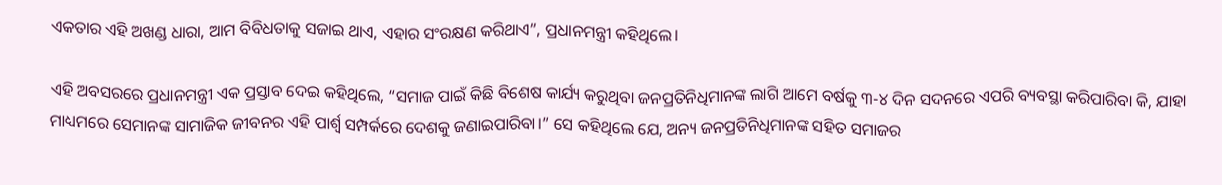ଏକତାର ଏହି ଅଖଣ୍ଡ ଧାରା, ଆମ ବିବିଧତାକୁ ସଜାଇ ଥାଏ, ଏହାର ସଂରକ୍ଷଣ କରିଥାଏ”, ପ୍ରଧାନମନ୍ତ୍ରୀ କହିଥିଲେ।

ଏହି ଅବସରରେ ପ୍ରଧାନମନ୍ତ୍ରୀ ଏକ ପ୍ରସ୍ତାବ ଦେଇ କହିଥିଲେ, “ସମାଜ ପାଇଁ କିଛି ବିଶେଷ କାର୍ଯ୍ୟ କରୁଥିବା ଜନପ୍ରତିନିଧିମାନଙ୍କ ଲାଗି ଆମେ ବର୍ଷକୁ ୩-୪ ଦିନ ସଦନରେ ଏପରି ବ୍ୟବସ୍ଥା କରିପାରିବା କି, ଯାହା ମାଧ୍ୟମରେ ସେମାନଙ୍କ ସାମାଜିକ ଜୀବନର ଏହି ପାର୍ଶ୍ୱ ସମ୍ପର୍କରେ ଦେଶକୁ ଜଣାଇପାରିବା।” ସେ କହିଥିଲେ ଯେ, ଅନ୍ୟ ଜନପ୍ରତିନିଧିମାନଙ୍କ ସହିତ ସମାଜର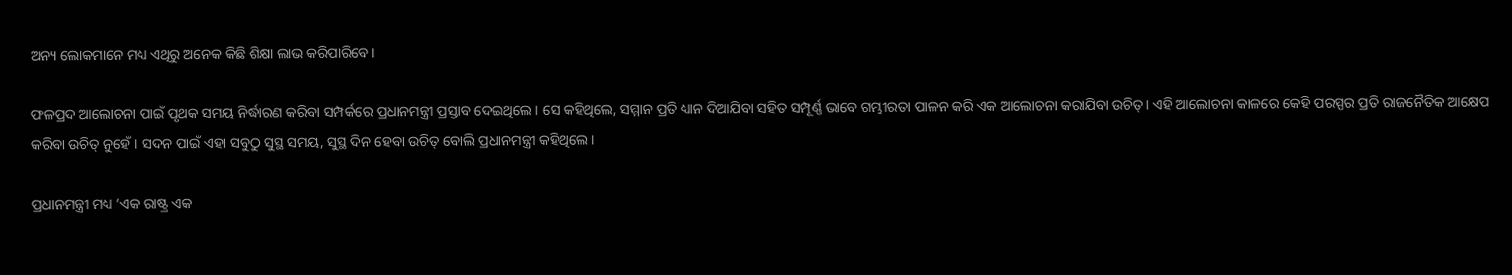ଅନ୍ୟ ଲୋକମାନେ ମଧ୍ୟ ଏଥିରୁ ଅନେକ କିଛି ଶିକ୍ଷା ଲାଭ କରିପାରିବେ।

ଫଳପ୍ରଦ ଆଲୋଚନା ପାଇଁ ପୃଥକ ସମୟ ନିର୍ଦ୍ଧାରଣ କରିବା ସମ୍ପର୍କରେ ପ୍ରଧାନମନ୍ତ୍ରୀ ପ୍ରସ୍ତାବ ଦେଇଥିଲେ। ସେ କହିଥିଲେ, ସମ୍ମାନ ପ୍ରତି ଧ୍ୟାନ ଦିଆଯିବା ସହିତ ସମ୍ପୂର୍ଣ୍ଣ ଭାବେ ଗମ୍ଭୀରତା ପାଳନ କରି ଏକ ଆଲୋଚନା କରାଯିବା ଉଚିତ୍। ଏହି ଆଲୋଚନା କାଳରେ କେହି ପରସ୍ପର ପ୍ରତି ରାଜନୈତିକ ଆକ୍ଷେପ କରିବା ଉଚିତ୍ ନୁହେଁ। ସଦନ ପାଇଁ ଏହା ସବୁଠୁ ସୁସ୍ଥ ସମୟ, ସୁସ୍ଥ ଦିନ ହେବା ଉଚିତ୍ ବୋଲି ପ୍ରଧାନମନ୍ତ୍ରୀ କହିଥିଲେ।

ପ୍ରଧାନମନ୍ତ୍ରୀ ମଧ୍ୟ ‘ଏକ ରାଷ୍ଟ୍ର ଏକ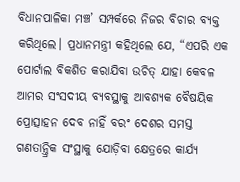ବିଧାନପାଳିକା ମଞ୍ଚ’ ସମ୍ପର୍କରେ ନିଜର ବିଚାର ବ୍ୟକ୍ତ କରିଥିଲେ। ପ୍ରଧାନମନ୍ତ୍ରୀ କହିଥିଲେ ଯେ, “ଏପରି ଏକ ପୋର୍ଟାଲ ବିକଶିତ କରାଯିବା ଉଚିତ୍ ଯାହା କେବଳ ଆମର ସଂସଦୀୟ ବ୍ୟବସ୍ଥାକୁ ଆବଶ୍ୟକ ବୈଷୟିକ ପ୍ରୋତ୍ସାହନ ଦେବ ନାହିଁ ବରଂ ଦେଶର ସମସ୍ତ ଗଣତାନ୍ତ୍ରିକ ସଂସ୍ଥାକୁ ଯୋଡ଼ିବା କ୍ଷେତ୍ରରେ କାର୍ଯ୍ୟ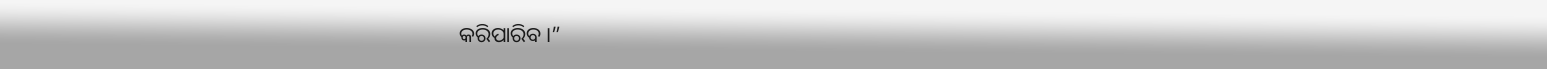କରିପାରିବ।”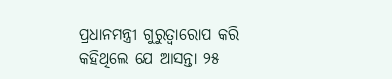ପ୍ରଧାନମନ୍ତ୍ରୀ ଗୁରୁତ୍ୱାରୋପ କରି କହିଥିଲେ ଯେ ଆସନ୍ତା ୨୫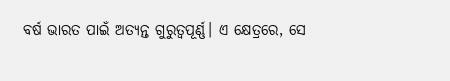ବର୍ଷ ଭାରତ ପାଇଁ ଅତ୍ୟନ୍ତ ଗୁରୁତ୍ୱପୂର୍ଣ୍ଣ। ଏ କ୍ଷେତ୍ରରେ, ସେ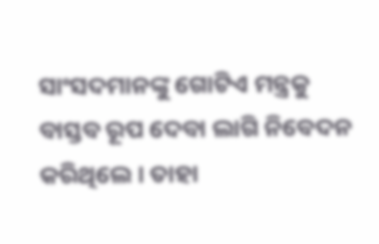ସାଂସଦମାନଙ୍କୁ ଗୋଟିଏ ମନ୍ତ୍ରକୁ ବାସ୍ତବ ରୂପ ଦେବା ଲାଗି ନିବେଦନ କରିଥିଲେ । ତାହା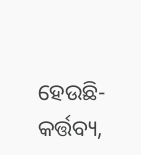ହେଉଛି- କର୍ତ୍ତବ୍ୟ,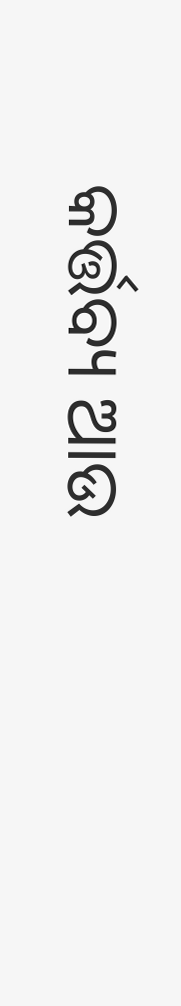କର୍ତ୍ତବ୍ୟ ଆଉ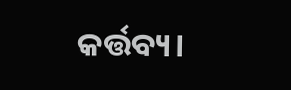କର୍ତ୍ତବ୍ୟ।